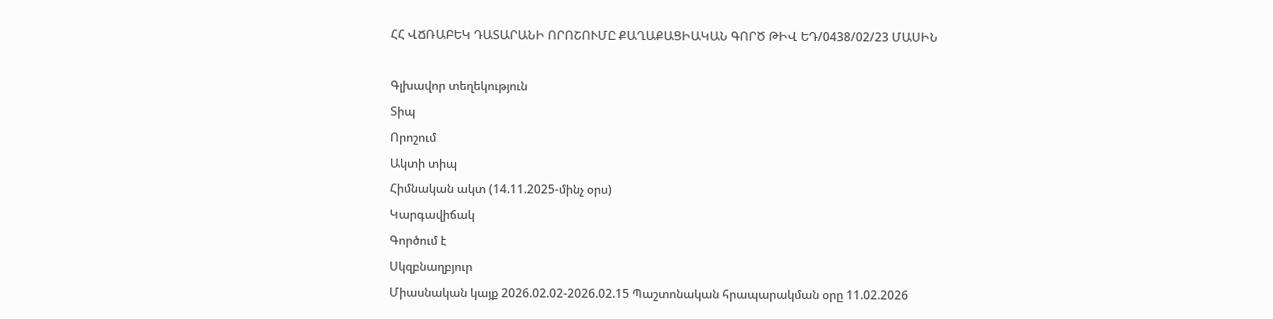ՀՀ ՎՃՌԱԲԵԿ ԴԱՏԱՐԱՆԻ ՈՐՈՇՈՒՄԸ ՔԱՂԱՔԱՑԻԱԿԱՆ ԳՈՐԾ ԹԻՎ ԵԴ/0438/02/23 ՄԱՍԻՆ

Գլխավոր տեղեկություն
Տիպ
Որոշում
Ակտի տիպ
Հիմնական ակտ (14.11.2025-մինչ օրս)
Կարգավիճակ
Գործում է
Սկզբնաղբյուր
Միասնական կայք 2026.02.02-2026.02.15 Պաշտոնական հրապարակման օրը 11.02.2026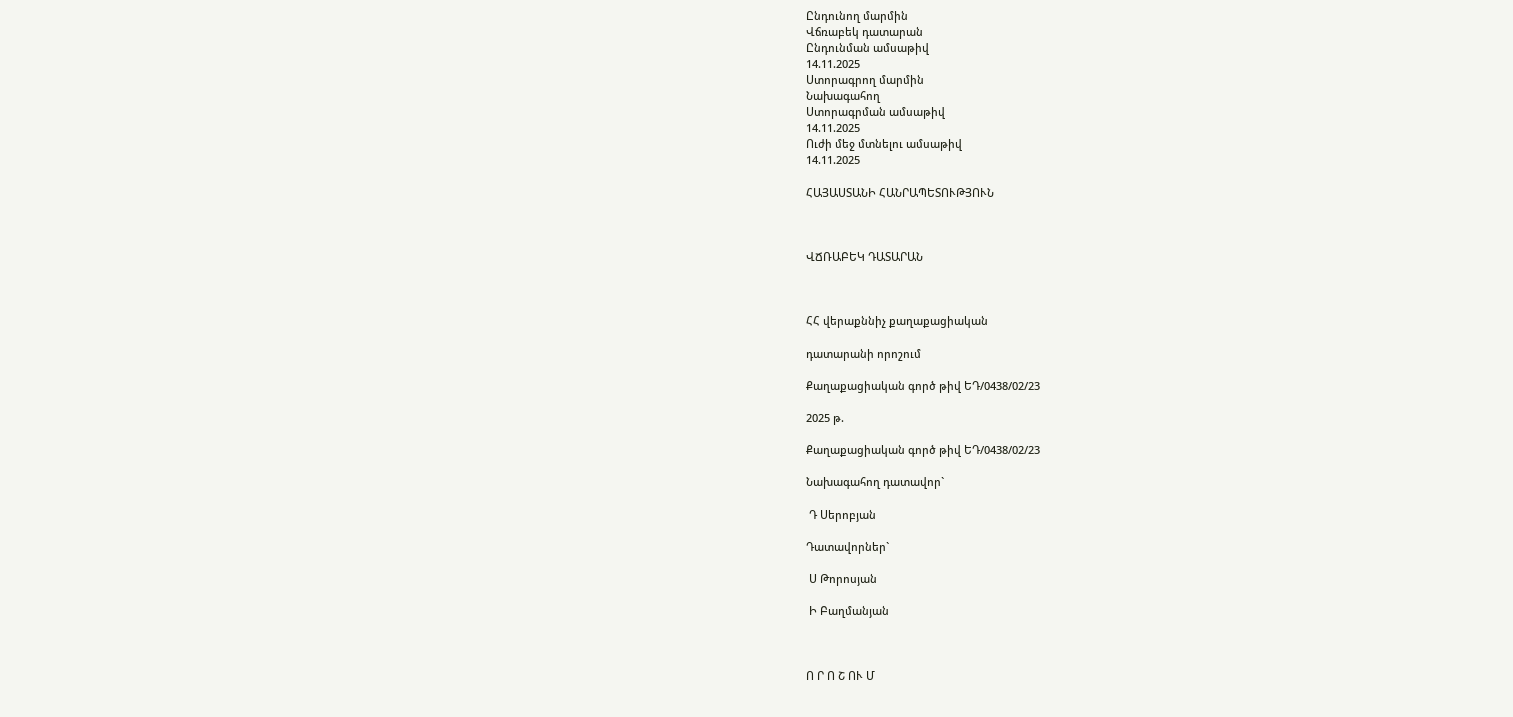Ընդունող մարմին
Վճռաբեկ դատարան
Ընդունման ամսաթիվ
14.11.2025
Ստորագրող մարմին
Նախագահող
Ստորագրման ամսաթիվ
14.11.2025
Ուժի մեջ մտնելու ամսաթիվ
14.11.2025

ՀԱՅԱՍՏԱՆԻ ՀԱՆՐԱՊԵՏՈՒԹՅՈՒՆ



ՎՃՌԱԲԵԿ ԴԱՏԱՐԱՆ



ՀՀ վերաքննիչ քաղաքացիական

դատարանի որոշում

Քաղաքացիական գործ թիվ ԵԴ/0438/02/23

2025 թ.

Քաղաքացիական գործ թիվ ԵԴ/0438/02/23

Նախագահող դատավոր`

 Դ Սերոբյան

Դատավորներ`

 Ս Թորոսյան

 Ի Բաղմանյան



Ո Ր Ո Շ ՈՒ Մ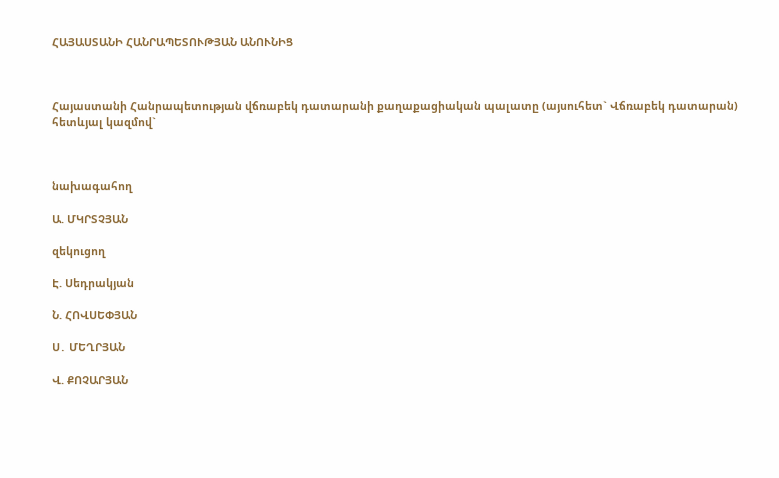ՀԱՅԱՍՏԱՆԻ ՀԱՆՐԱՊԵՏՈՒԹՅԱՆ ԱՆՈՒՆԻՑ



Հայաստանի Հանրապետության վճռաբեկ դատարանի քաղաքացիական պալատը (այսուհետ` Վճռաբեկ դատարան) հետևյալ կազմով`



նախագահող

Ա. ՄԿՐՏՉՅԱՆ

զեկուցող

Է. Սեդրակյան

Ն. ՀՈՎՍԵՓՅԱՆ

Ս․ ՄԵՂՐՅԱՆ

Վ. ՔՈՉԱՐՅԱՆ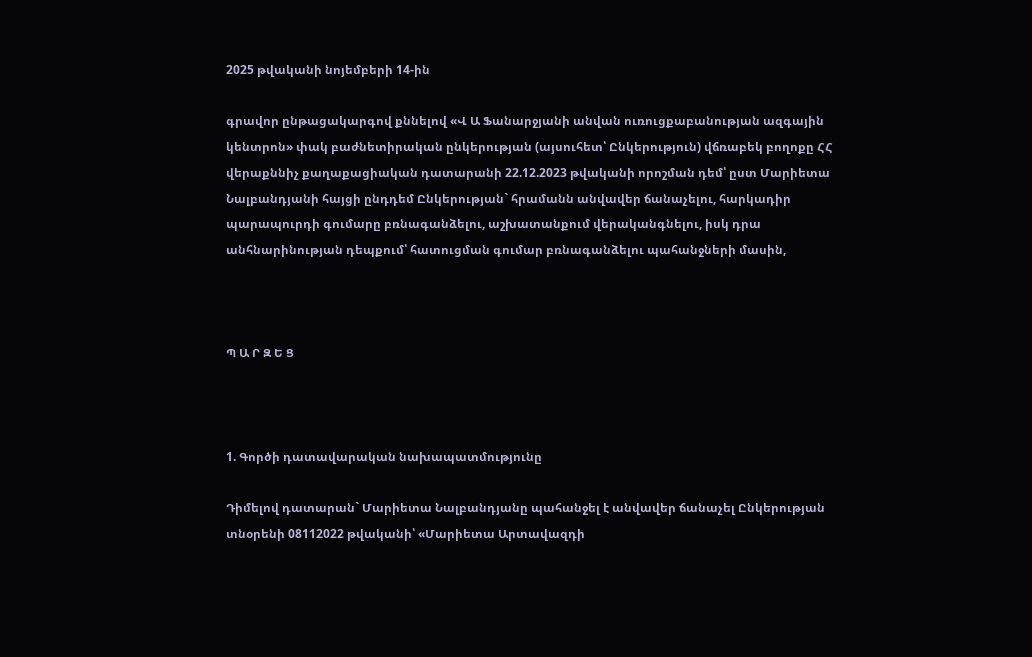2025 թվականի նոյեմբերի 14-ին

գրավոր ընթացակարգով քննելով «Վ Ա Ֆանարջյանի անվան ուռուցքաբանության ազգային կենտրոն» փակ բաժնետիրական ընկերության (այսուհետ՝ Ընկերություն) վճռաբեկ բողոքը ՀՀ վերաքննիչ քաղաքացիական դատարանի 22.12.2023 թվականի որոշման դեմ՝ ըստ Մարիետա Նալբանդյանի հայցի ընդդեմ Ընկերության` հրամանն անվավեր ճանաչելու, հարկադիր պարապուրդի գումարը բռնագանձելու, աշխատանքում վերականգնելու, իսկ դրա անհնարինության դեպքում՝ հատուցման գումար բռնագանձելու պահանջների մասին,



Պ Ա Ր Զ Ե Ց



1. Գործի դատավարական նախապատմությունը

Դիմելով դատարան` Մարիետա Նալբանդյանը պահանջել է անվավեր ճանաչել Ընկերության տնօրենի 08112022 թվականի՝ «Մարիետա Արտավազդի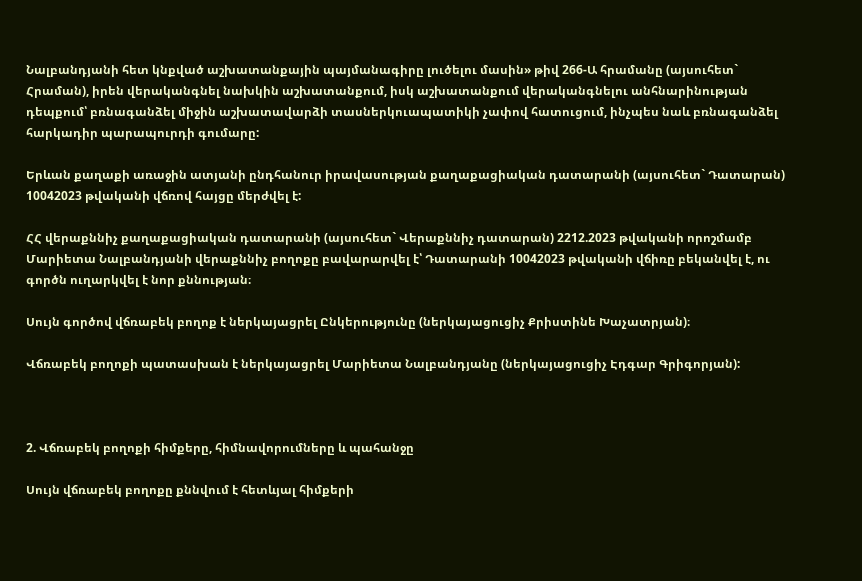Նալբանդյանի հետ կնքված աշխատանքային պայմանագիրը լուծելու մասին» թիվ 266-Ա հրամանը (այսուհետ` Հրաման), իրեն վերականգնել նախկին աշխատանքում, իսկ աշխատանքում վերականգնելու անհնարինության դեպքում՝ բռնագանձել միջին աշխատավարձի տասներկուապատիկի չափով հատուցում, ինչպես նաև բռնագանձել հարկադիր պարապուրդի գումարը:

Երևան քաղաքի առաջին ատյանի ընդհանուր իրավասության քաղաքացիական դատարանի (այսուհետ` Դատարան) 10042023 թվականի վճռով հայցը մերժվել է:

ՀՀ վերաքննիչ քաղաքացիական դատարանի (այսուհետ` Վերաքննիչ դատարան) 2212.2023 թվականի որոշմամբ Մարիետա Նալբանդյանի վերաքննիչ բողոքը բավարարվել է՝ Դատարանի 10042023 թվականի վճիռը բեկանվել է, ու գործն ուղարկվել է նոր քննության։

Սույն գործով վճռաբեկ բողոք է ներկայացրել Ընկերությունը (ներկայացուցիչ Քրիստինե Խաչատրյան)։

Վճռաբեկ բողոքի պատասխան է ներկայացրել Մարիետա Նալբանդյանը (ներկայացուցիչ Էդգար Գրիգորյան):



2. Վճռաբեկ բողոքի հիմքերը, հիմնավորումները և պահանջը

Սույն վճռաբեկ բողոքը քննվում է հետևյալ հիմքերի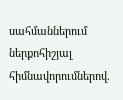սահմաններում ներքոհիշյալ հիմնավորումներով.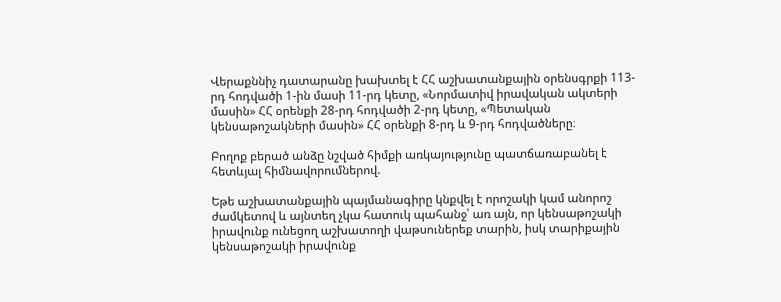Վերաքննիչ դատարանը խախտել է ՀՀ աշխատանքային օրենսգրքի 113-րդ հոդվածի 1-ին մասի 11-րդ կետը, «Նորմատիվ իրավական ակտերի մասին» ՀՀ օրենքի 28-րդ հոդվածի 2-րդ կետը, «Պետական կենսաթոշակների մասին» ՀՀ օրենքի 8-րդ և 9-րդ հոդվածները։

Բողոք բերած անձը նշված հիմքի առկայությունը պատճառաբանել է հետևյալ հիմնավորումներով.

Եթե աշխատանքային պայմանագիրը կնքվել է որոշակի կամ անորոշ ժամկետով և այնտեղ չկա հատուկ պահանջ՝ առ այն, որ կենսաթոշակի իրավունք ունեցող աշխատողի վաթսուներեք տարին, իսկ տարիքային կենսաթոշակի իրավունք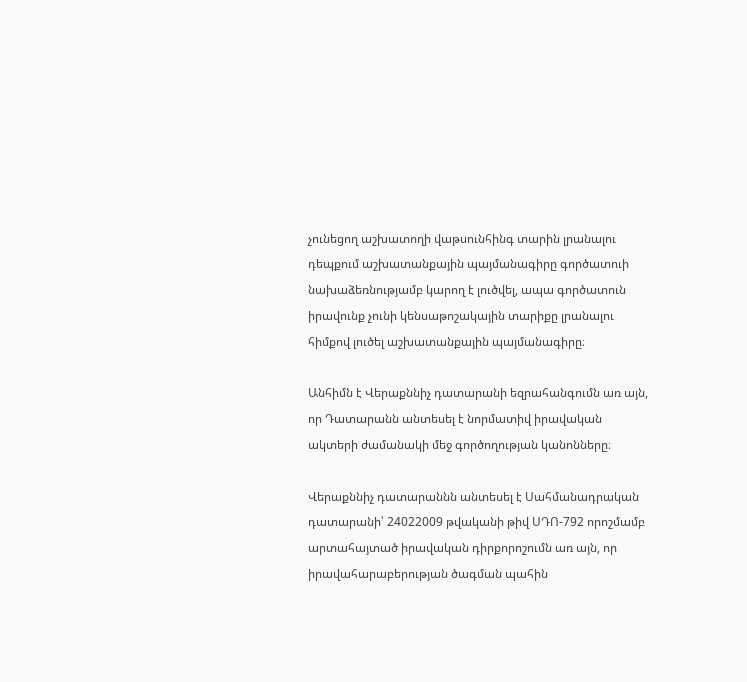չունեցող աշխատողի վաթսունհինգ տարին լրանալու դեպքում աշխատանքային պայմանագիրը գործատուի նախաձեռնությամբ կարող է լուծվել, ապա գործատուն իրավունք չունի կենսաթոշակային տարիքը լրանալու հիմքով լուծել աշխատանքային պայմանագիրը։

Անհիմն է Վերաքննիչ դատարանի եզրահանգումն առ այն, որ Դատարանն անտեսել է նորմատիվ իրավական ակտերի ժամանակի մեջ գործողության կանոնները։

Վերաքննիչ դատարաննն անտեսել է Սահմանադրական դատարանի՝ 24022009 թվականի թիվ ՍԴՈ-792 որոշմամբ արտահայտած իրավական դիրքորոշումն առ այն, որ իրավահարաբերության ծագման պահին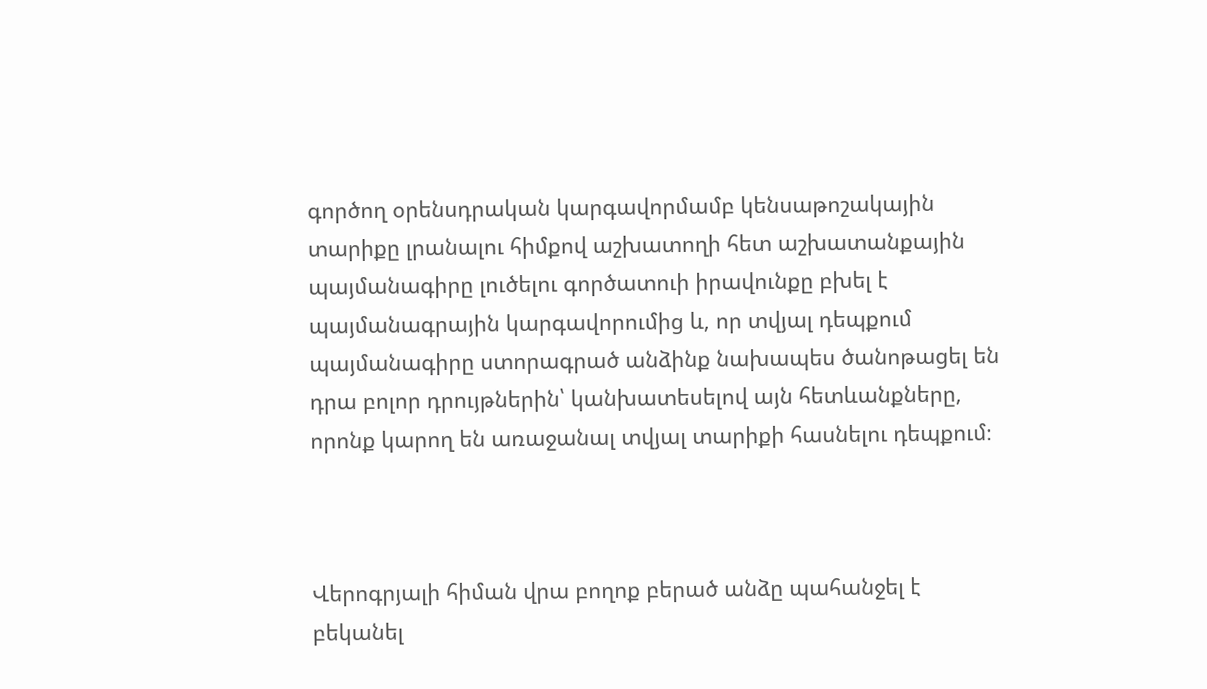գործող օրենսդրական կարգավորմամբ կենսաթոշակային տարիքը լրանալու հիմքով աշխատողի հետ աշխատանքային պայմանագիրը լուծելու գործատուի իրավունքը բխել է պայմանագրային կարգավորումից և, որ տվյալ դեպքում պայմանագիրը ստորագրած անձինք նախապես ծանոթացել են դրա բոլոր դրույթներին՝ կանխատեսելով այն հետևանքները, որոնք կարող են առաջանալ տվյալ տարիքի հասնելու դեպքում։



Վերոգրյալի հիման վրա բողոք բերած անձը պահանջել է բեկանել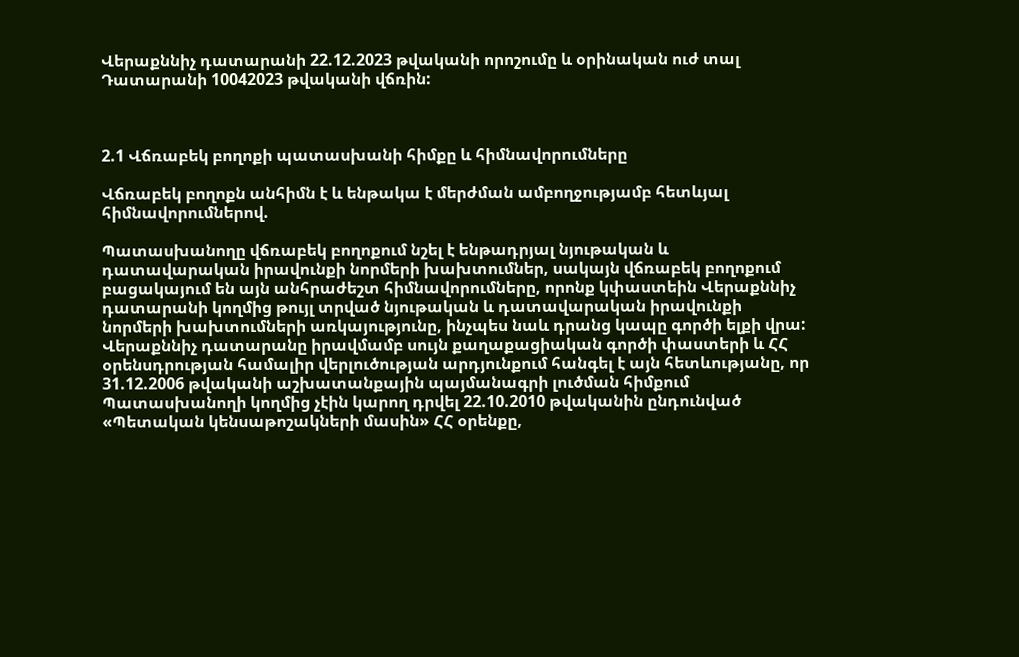Վերաքննիչ դատարանի 22.12.2023 թվականի որոշումը և օրինական ուժ տալ Դատարանի 10042023 թվականի վճռին:



2.1 Վճռաբեկ բողոքի պատասխանի հիմքը և հիմնավորումները

Վճռաբեկ բողոքն անհիմն է և ենթակա է մերժման ամբողջությամբ հետևյալ հիմնավորումներով.

Պատասխանողը վճռաբեկ բողոքում նշել է ենթադրյալ նյութական և դատավարական իրավունքի նորմերի խախտումներ, սակայն վճռաբեկ բողոքում բացակայում են այն անհրաժեշտ հիմնավորումները, որոնք կփաստեին Վերաքննիչ դատարանի կողմից թույլ տրված նյութական և դատավարական իրավունքի նորմերի խախտումների առկայությունը, ինչպես նաև դրանց կապը գործի ելքի վրա: Վերաքննիչ դատարանը իրավմամբ սույն քաղաքացիական գործի փաստերի և ՀՀ օրենսդրության համալիր վերլուծության արդյունքում հանգել է այն հետևությանը, որ 31.12.2006 թվականի աշխատանքային պայմանագրի լուծման հիմքում Պատասխանողի կողմից չէին կարող դրվել 22.10.2010 թվականին ընդունված «Պետական կենսաթոշակների մասին» ՀՀ օրենքը,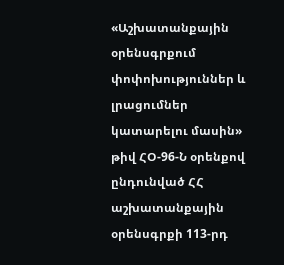«Աշխատանքային օրենսգրքում փոփոխություններ և լրացումներ կատարելու մասին» թիվ ՀՕ-96-Ն օրենքով ընդունված ՀՀ աշխատանքային օրենսգրքի 113-րդ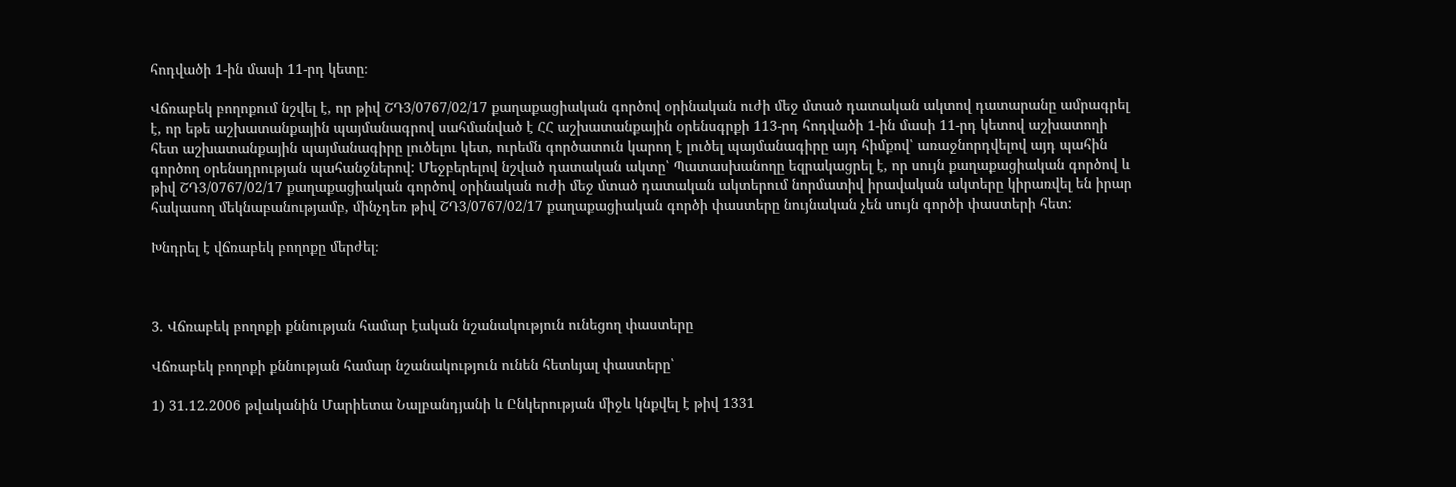հոդվածի 1-ին մասի 11-րդ կետը։

Վճռաբեկ բողոքում նշվել է, որ թիվ ՇԴ3/0767/02/17 քաղաքացիական գործով օրինական ուժի մեջ մտած դատական ակտով դատարանը ամրագրել է, որ եթե աշխատանքային պայմանագրով սահմանված է ՀՀ աշխատանքային օրենսգրքի 113-րդ հոդվածի 1-ին մասի 11-րդ կետով աշխատողի հետ աշխատանքային պայմանագիրը լուծելու կետ, ուրեմն գործատուն կարող է լուծել պայմանագիրը այդ հիմքով՝ առաջնորդվելով այդ պահին գործող օրենսդրության պահանջներով: Մեջբերելով նշված դատական ակտը՝ Պատասխանողը եզրակացրել է, որ սույն քաղաքացիական գործով և թիվ ՇԴ3/0767/02/17 քաղաքացիական գործով օրինական ուժի մեջ մտած դատական ակտերում նորմատիվ իրավական ակտերը կիրառվել են իրար հակասող մեկնաբանությամբ, մինչդեռ թիվ ՇԴ3/0767/02/17 քաղաքացիական գործի փաստերը նույնական չեն սույն գործի փաստերի հետ:

Խնդրել է վճռաբեկ բողոքը մերժել։



3. Վճռաբեկ բողոքի քննության համար էական նշանակություն ունեցող փաստերը

Վճռաբեկ բողոքի քննության համար նշանակություն ունեն հետևյալ փաստերը՝

1) 31.12.2006 թվականին Մարիետա Նալբանդյանի և Ընկերության միջև կնքվել է թիվ 1331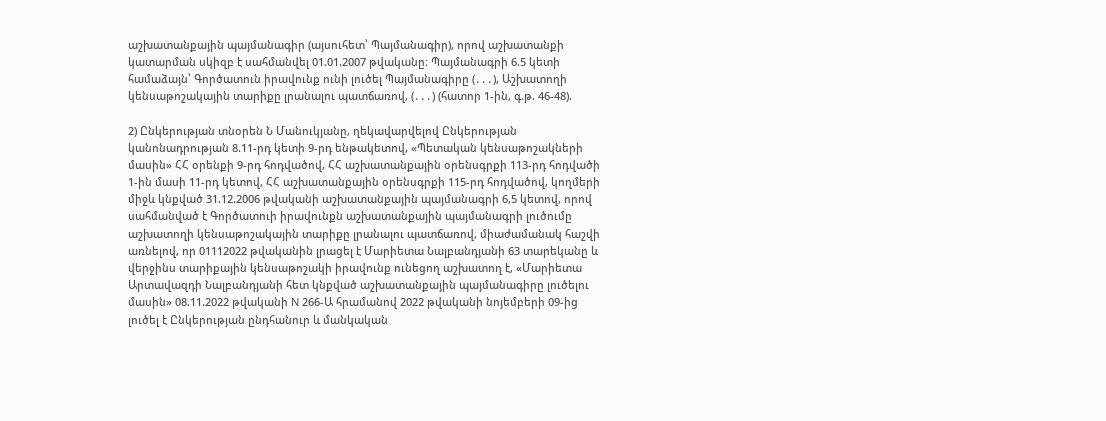աշխատանքային պայմանագիր (այսուհետ՝ Պայմանագիր), որով աշխատանքի կատարման սկիզբ է սահմանվել 01.01.2007 թվականը։ Պայմանագրի 6.5 կետի համաձայն՝ Գործատուն իրավունք ունի լուծել Պայմանագիրը (․․․), Աշխատողի կենսաթոշակային տարիքը լրանալու պատճառով, (․․․) (հատոր 1-ին, գ.թ. 46-48).

2) Ընկերության տնօրեն Ն Մանուկյանը, ղեկավարվելով Ընկերության կանոնադրության 8.11-րդ կետի 9-րդ ենթակետով, «Պետական կենսաթոշակների մասին» ՀՀ օրենքի 9-րդ հոդվածով, ՀՀ աշխատանքային օրենսգրքի 113-րդ հոդվածի 1-ին մասի 11-րդ կետով, ՀՀ աշխատանքային օրենսգրքի 115-րդ հոդվածով, կողմերի միջև կնքված 31.12.2006 թվականի աշխատանքային պայմանագրի 6,5 կետով, որով սահմանված է Գործատուի իրավունքն աշխատանքային պայմանագրի լուծումը աշխատողի կենսաթոշակային տարիքը լրանալու պատճառով, միաժամանակ հաշվի առնելով, որ 01112022 թվականին լրացել է Մարիետա Նալբանդյանի 63 տարեկանը և վերջինս տարիքային կենսաթոշակի իրավունք ունեցող աշխատող է, «Մարիետա Արտավազդի Նալբանդյանի հետ կնքված աշխատանքային պայմանագիրը լուծելու մասին» 08.11.2022 թվականի N 266-Ա հրամանով 2022 թվականի նոյեմբերի 09-ից լուծել է Ընկերության ընդհանուր և մանկական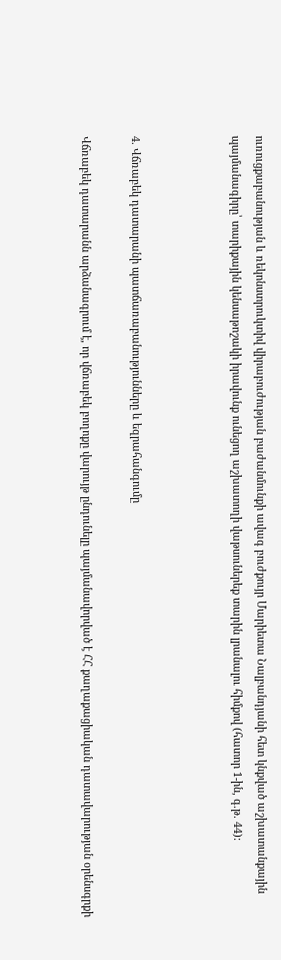ուռուցքաբանության և ռեկոնստրուկտիվ վիրաբուժության բաժանմունքի ավագ բուժքույր Մարիետա Նալբանդյանի հետ կնքված աշխատանքային պայմանագիրը՝ տարիքային կենսաթոշակի իրավունք ունեցող աշխատողի վաթսուներեք տարին լրանալու հիմքով (հատոր 1-ին, գ.թ. 44):



4. Վճռաբեկ դատարանի պատճառաբանությունները և եզրահանգումը

Վճռաբեկ դատարանն արձանագրում է, որ վճռաբեկ բողոքը վարույթ ընդունելը պայմանավորված է ՀՀ քաղաքացիական դատավարության օրենսգրքի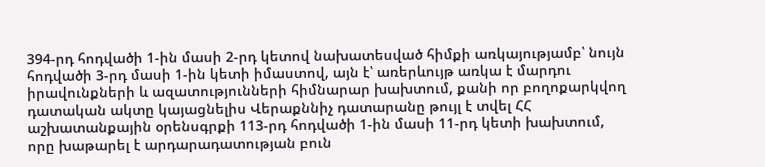394-րդ հոդվածի 1-ին մասի 2-րդ կետով նախատեսված հիմքի առկայությամբ՝ նույն հոդվածի 3-րդ մասի 1-ին կետի իմաստով, այն է՝ առերևույթ առկա է մարդու իրավունքների և ազատությունների հիմնարար խախտում, քանի որ բողոքարկվող դատական ակտը կայացնելիս Վերաքննիչ դատարանը թույլ է տվել ՀՀ աշխատանքային օրենսգրքի 113-րդ հոդվածի 1-ին մասի 11-րդ կետի խախտում, որը խաթարել է արդարադատության բուն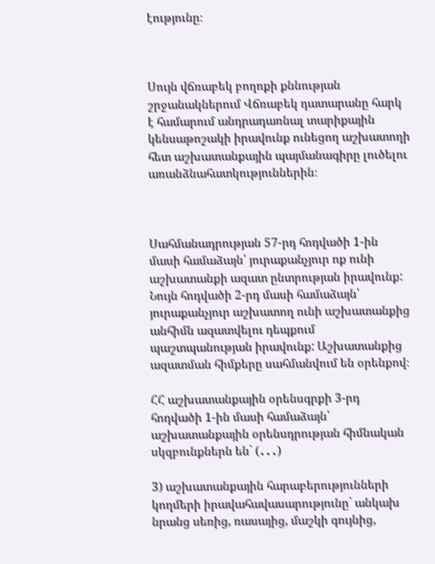էությունը։



Սույն վճռաբեկ բողոքի քննության շրջանակներում Վճռաբեկ դատարանը հարկ է համարում անդրադառնալ տարիքային կենսաթոշակի իրավունք ունեցող աշխատողի հետ աշխատանքային պայմանագիրը լուծելու առանձնահատկություններին։



Սահմանադրության 57-րդ հոդվածի 1-ին մասի համաձայն՝ յուրաքանչյուր ոք ունի աշխատանքի ազատ ընտրության իրավունք: Նույն հոդվածի 2-րդ մասի համաձայն՝ յուրաքանչյուր աշխատող ունի աշխատանքից անհիմն ազատվելու դեպքում պաշտպանության իրավունք: Աշխատանքից ազատման հիմքերը սահմանվում են օրենքով։

ՀՀ աշխատանքային օրենսգրքի 3-րդ հոդվածի 1-ին մասի համաձայն՝ աշխատանքային օրենսդրության հիմնական սկզբունքներն են` (․․․)

3) աշխատանքային հարաբերությունների կողմերի իրավահավասարությունը` անկախ նրանց սեռից, ռասայից, մաշկի գույնից,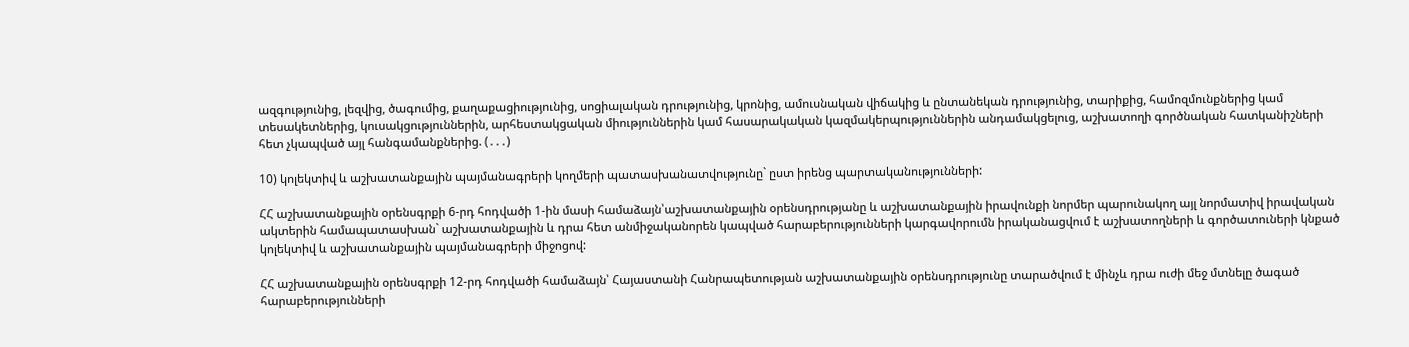ազգությունից, լեզվից, ծագումից, քաղաքացիությունից, սոցիալական դրությունից, կրոնից, ամուսնական վիճակից և ընտանեկան դրությունից, տարիքից, համոզմունքներից կամ տեսակետներից, կուսակցություններին, արհեստակցական միություններին կամ հասարակական կազմակերպություններին անդամակցելուց, աշխատողի գործնական հատկանիշների հետ չկապված այլ հանգամանքներից. (․․․)

10) կոլեկտիվ և աշխատանքային պայմանագրերի կողմերի պատասխանատվությունը` ըստ իրենց պարտականությունների:

ՀՀ աշխատանքային օրենսգրքի 6-րդ հոդվածի 1-ին մասի համաձայն՝աշխատանքային օրենսդրությանը և աշխատանքային իրավունքի նորմեր պարունակող այլ նորմատիվ իրավական ակտերին համապատասխան` աշխատանքային և դրա հետ անմիջականորեն կապված հարաբերությունների կարգավորումն իրականացվում է աշխատողների և գործատուների կնքած կոլեկտիվ և աշխատանքային պայմանագրերի միջոցով:

ՀՀ աշխատանքային օրենսգրքի 12-րդ հոդվածի համաձայն՝ Հայաստանի Հանրապետության աշխատանքային օրենսդրությունը տարածվում է մինչև դրա ուժի մեջ մտնելը ծագած հարաբերությունների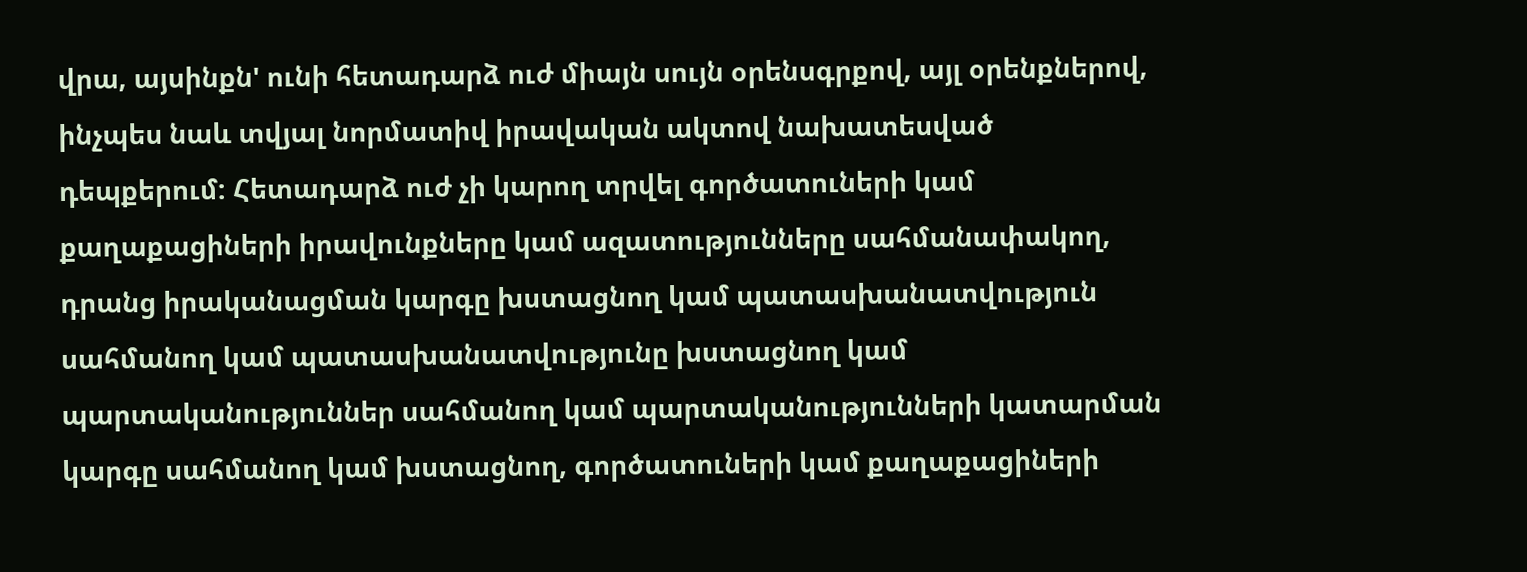վրա, այսինքն' ունի հետադարձ ուժ միայն սույն օրենսգրքով, այլ օրենքներով, ինչպես նաև տվյալ նորմատիվ իրավական ակտով նախատեսված դեպքերում: Հետադարձ ուժ չի կարող տրվել գործատուների կամ քաղաքացիների իրավունքները կամ ազատությունները սահմանափակող, դրանց իրականացման կարգը խստացնող կամ պատասխանատվություն սահմանող կամ պատասխանատվությունը խստացնող կամ պարտականություններ սահմանող կամ պարտականությունների կատարման կարգը սահմանող կամ խստացնող, գործատուների կամ քաղաքացիների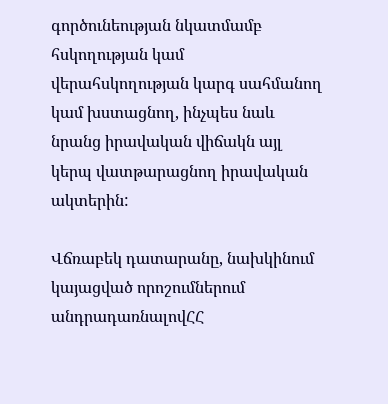գործունեության նկատմամբ հսկողության կամ վերահսկողության կարգ սահմանող կամ խստացնող, ինչպես նաև նրանց իրավական վիճակն այլ կերպ վատթարացնող իրավական ակտերին:

Վճռաբեկ դատարանը, նախկինում կայացված որոշումներում անդրադառնալովՀՀ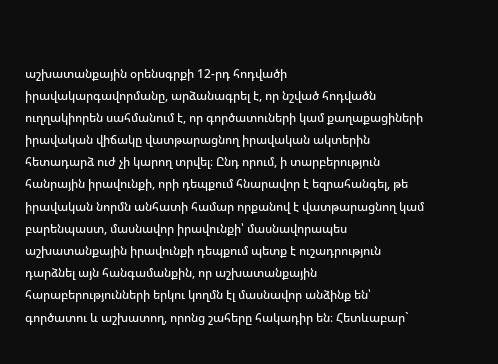աշխատանքային օրենսգրքի 12-րդ հոդվածի իրավակարգավորմանը, արձանագրել է, որ նշված հոդվածն ուղղակիորեն սահմանում է, որ գործատուների կամ քաղաքացիների իրավական վիճակը վատթարացնող իրավական ակտերին հետադարձ ուժ չի կարող տրվել։ Ընդ որում, ի տարբերություն հանրային իրավունքի, որի դեպքում հնարավոր է եզրահանգել, թե իրավական նորմն անհատի համար որքանով է վատթարացնող կամ բարենպաստ, մասնավոր իրավունքի՝ մասնավորապես աշխատանքային իրավունքի դեպքում պետք է ուշադրություն դարձնել այն հանգամանքին, որ աշխատանքային հարաբերությունների երկու կողմն էլ մասնավոր անձինք են՝ գործատու և աշխատող, որոնց շահերը հակադիր են։ Հետևաբար`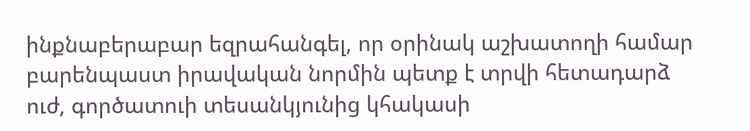ինքնաբերաբար եզրահանգել, որ օրինակ աշխատողի համար բարենպաստ իրավական նորմին պետք է տրվի հետադարձ ուժ, գործատուի տեսանկյունից կհակասի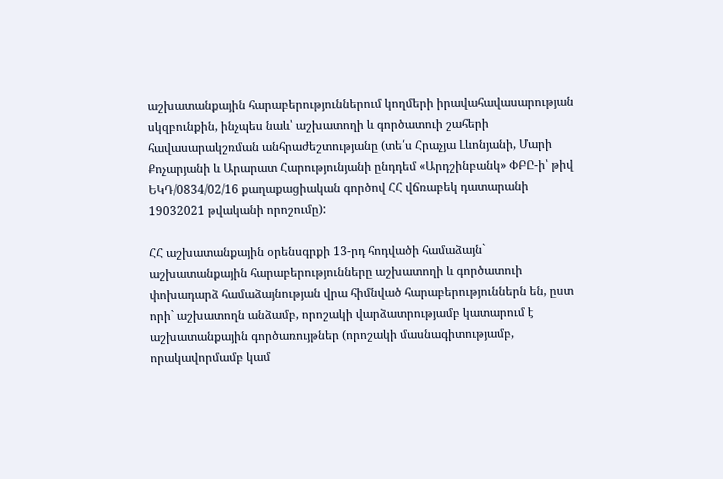աշխատանքային հարաբերություններում կողմերի իրավահավասարության սկզբունքին, ինչպես նաև՝ աշխատողի և գործատուի շահերի հավասարակշռման անհրաժեշտությանը (տե՛ս Հրաչյա Լևոնյանի, Մարի Քոչարյանի և Արարատ Հարությունյանի ընդդեմ «Արդշինբանկ» ՓԲԸ-ի՝ թիվ ԵԿԴ/0834/02/16 քաղաքացիական գործով ՀՀ վճռաբեկ դատարանի 19032021 թվականի որոշումը):

ՀՀ աշխատանքային օրենսգրքի 13-րդ հոդվածի համաձայն` աշխատանքային հարաբերությունները աշխատողի և գործատուի փոխադարձ համաձայնության վրա հիմնված հարաբերություններն են, ըստ որի` աշխատողն անձամբ, որոշակի վարձատրությամբ կատարում է աշխատանքային գործառույթներ (որոշակի մասնագիտությամբ, որակավորմամբ կամ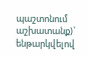պաշտոնում աշխատանք)` ենթարկվելով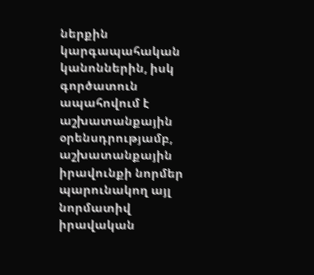ներքին կարգապահական կանոններին, իսկ գործատուն ապահովում է աշխատանքային օրենսդրությամբ, աշխատանքային իրավունքի նորմեր պարունակող այլ նորմատիվ իրավական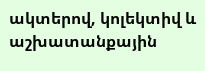ակտերով, կոլեկտիվ և աշխատանքային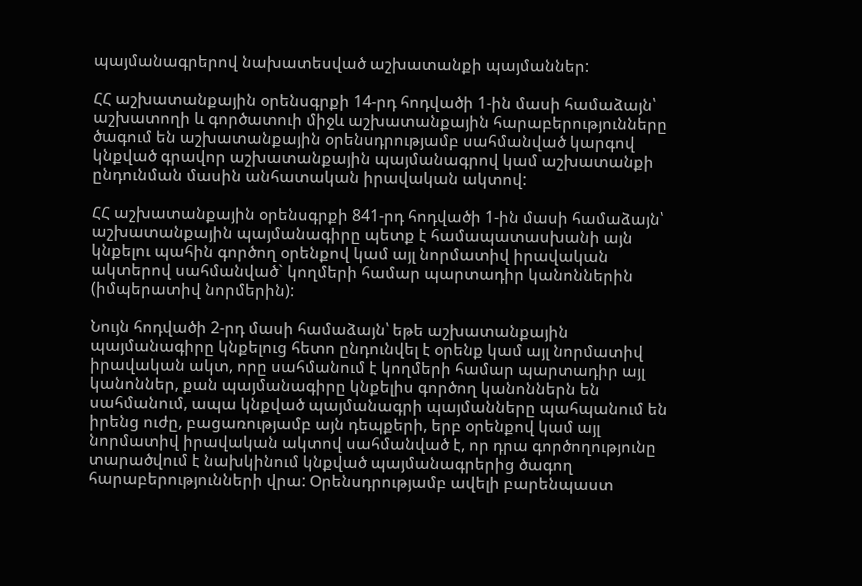պայմանագրերով նախատեսված աշխատանքի պայմաններ:

ՀՀ աշխատանքային օրենսգրքի 14-րդ հոդվածի 1-ին մասի համաձայն՝ աշխատողի և գործատուի միջև աշխատանքային հարաբերությունները ծագում են աշխատանքային օրենսդրությամբ սահմանված կարգով կնքված գրավոր աշխատանքային պայմանագրով կամ աշխատանքի ընդունման մասին անհատական իրավական ակտով:

ՀՀ աշխատանքային օրենսգրքի 841-րդ հոդվածի 1-ին մասի համաձայն՝ աշխատանքային պայմանագիրը պետք է համապատասխանի այն կնքելու պահին գործող օրենքով կամ այլ նորմատիվ իրավական ակտերով սահմանված` կողմերի համար պարտադիր կանոններին (իմպերատիվ նորմերին):

Նույն հոդվածի 2-րդ մասի համաձայն՝ եթե աշխատանքային պայմանագիրը կնքելուց հետո ընդունվել է օրենք կամ այլ նորմատիվ իրավական ակտ, որը սահմանում է կողմերի համար պարտադիր այլ կանոններ, քան պայմանագիրը կնքելիս գործող կանոններն են սահմանում, ապա կնքված պայմանագրի պայմանները պահպանում են իրենց ուժը, բացառությամբ այն դեպքերի, երբ օրենքով կամ այլ նորմատիվ իրավական ակտով սահմանված է, որ դրա գործողությունը տարածվում է նախկինում կնքված պայմանագրերից ծագող հարաբերությունների վրա: Օրենսդրությամբ ավելի բարենպաստ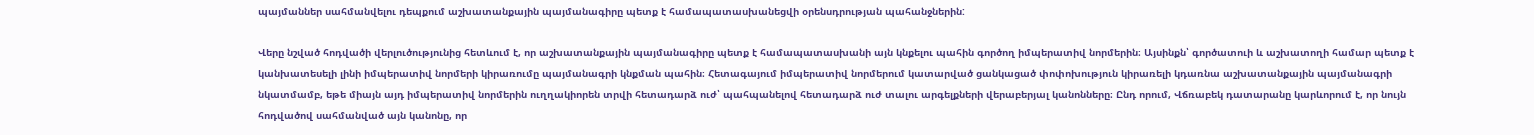պայմաններ սահմանվելու դեպքում աշխատանքային պայմանագիրը պետք է համապատասխանեցվի օրենսդրության պահանջներին:

Վերը նշված հոդվածի վերլուծությունից հետևում է, որ աշխատանքային պայմանագիրը պետք է համապատասխանի այն կնքելու պահին գործող իմպերատիվ նորմերին։ Այսինքն՝ գործատուի և աշխատողի համար պետք է կանխատեսելի լինի իմպերատիվ նորմերի կիրառումը պայմանագրի կնքման պահին։ Հետագայում իմպերատիվ նորմերում կատարված ցանկացած փոփոխություն կիրառելի կդառնա աշխատանքային պայմանագրի նկատմամբ, եթե միայն այդ իմպերատիվ նորմերին ուղղակիորեն տրվի հետադարձ ուժ՝ պահպանելով հետադարձ ուժ տալու արգելքների վերաբերյալ կանոնները։ Ընդ որում, Վճռաբեկ դատարանը կարևորում է, որ նույն հոդվածով սահմանված այն կանոնը, որ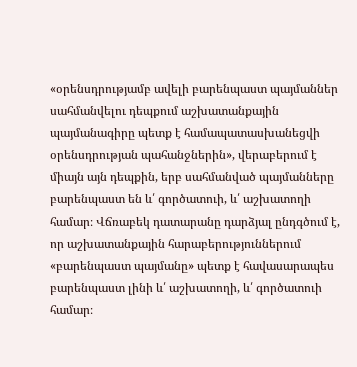«օրենսդրությամբ ավելի բարենպաստ պայմաններ սահմանվելու դեպքում աշխատանքային պայմանագիրը պետք է համապատասխանեցվի օրենսդրության պահանջներին», վերաբերում է միայն այն դեպքին, երբ սահմանված պայմանները բարենպաստ են և՛ գործատուի, և՛ աշխատողի համար։ Վճռաբեկ դատարանը դարձյալ ընդգծում է, որ աշխատանքային հարաբերություններում «բարենպաստ պայմանը» պետք է հավասարապես բարենպաստ լինի և՛ աշխատողի, և՛ գործատուի համար։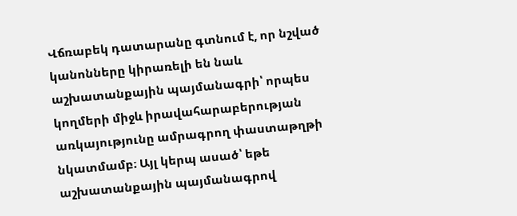Վճռաբեկ դատարանը գտնում է, որ նշված կանոնները կիրառելի են նաև աշխատանքային պայմանագրի՝ որպես կողմերի միջև իրավահարաբերության առկայությունը ամրագրող փաստաթղթի նկատմամբ։ Այլ կերպ ասած՝ եթե աշխատանքային պայմանագրով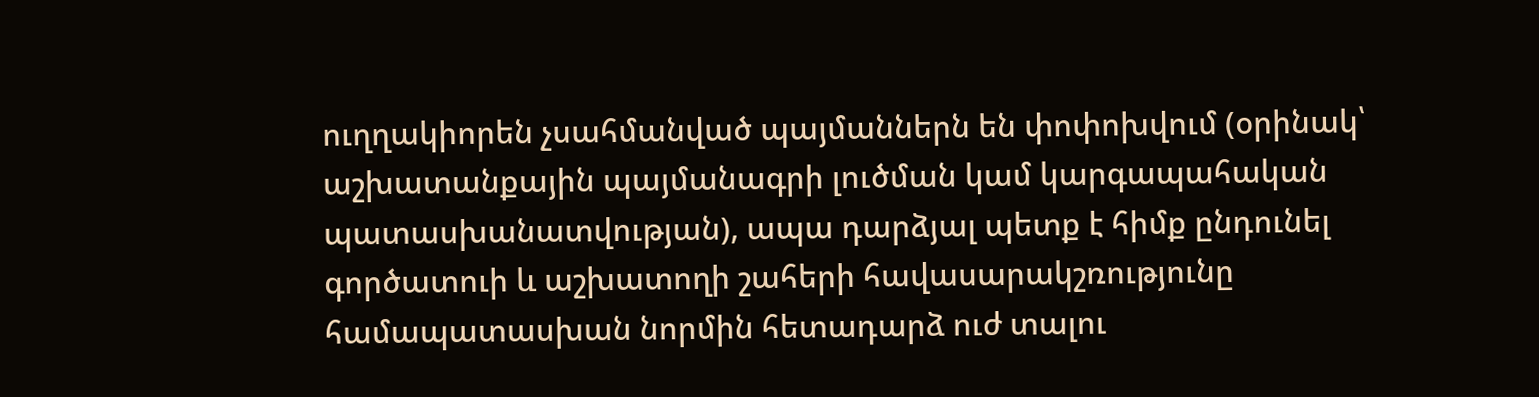ուղղակիորեն չսահմանված պայմաններն են փոփոխվում (օրինակ՝ աշխատանքային պայմանագրի լուծման կամ կարգապահական պատասխանատվության), ապա դարձյալ պետք է հիմք ընդունել գործատուի և աշխատողի շահերի հավասարակշռությունը համապատասխան նորմին հետադարձ ուժ տալու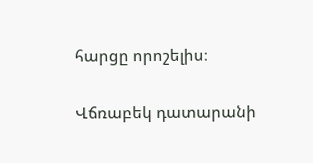հարցը որոշելիս։

Վճռաբեկ դատարանի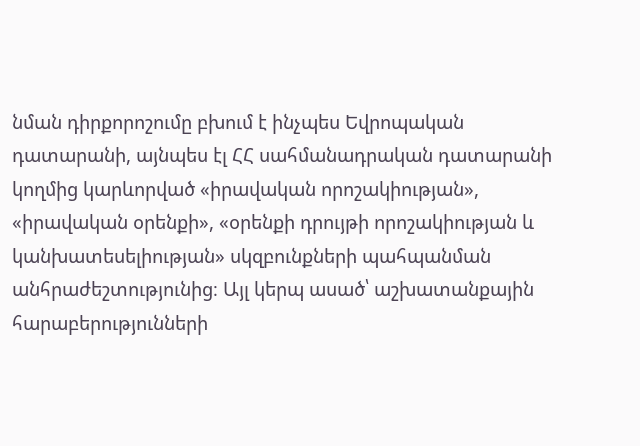նման դիրքորոշումը բխում է ինչպես Եվրոպական դատարանի, այնպես էլ ՀՀ սահմանադրական դատարանի կողմից կարևորված «իրավական որոշակիության», «իրավական օրենքի», «օրենքի դրույթի որոշակիության և կանխատեսելիության» սկզբունքների պահպանման անհրաժեշտությունից։ Այլ կերպ ասած՝ աշխատանքային հարաբերությունների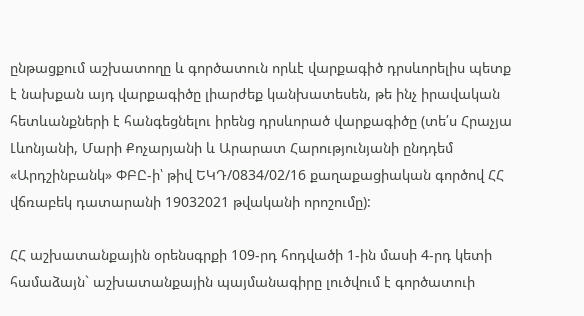ընթացքում աշխատողը և գործատուն որևէ վարքագիծ դրսևորելիս պետք է նախքան այդ վարքագիծը լիարժեք կանխատեսեն, թե ինչ իրավական հետևանքների է հանգեցնելու իրենց դրսևորած վարքագիծը (տե՛ս Հրաչյա Լևոնյանի, Մարի Քոչարյանի և Արարատ Հարությունյանի ընդդեմ «Արդշինբանկ» ՓԲԸ-ի՝ թիվ ԵԿԴ/0834/02/16 քաղաքացիական գործով ՀՀ վճռաբեկ դատարանի 19032021 թվականի որոշումը):

ՀՀ աշխատանքային օրենսգրքի 109-րդ հոդվածի 1-ին մասի 4-րդ կետի համաձայն` աշխատանքային պայմանագիրը լուծվում է գործատուի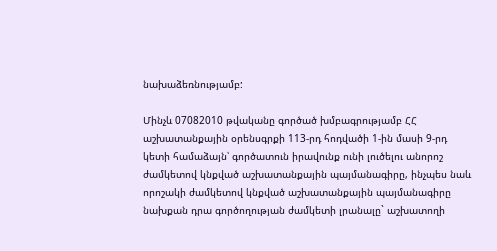նախաձեռնությամբ:

Մինչև 07082010 թվականը գործած խմբագրությամբ ՀՀ աշխատանքային օրենսգրքի 113-րդ հոդվածի 1-ին մասի 9-րդ կետի համաձայն՝ գործատուն իրավունք ունի լուծելու անորոշ ժամկետով կնքված աշխատանքային պայմանագիրը, ինչպես նաև որոշակի ժամկետով կնքված աշխատանքային պայմանագիրը նախքան դրա գործողության ժամկետի լրանալը` աշխատողի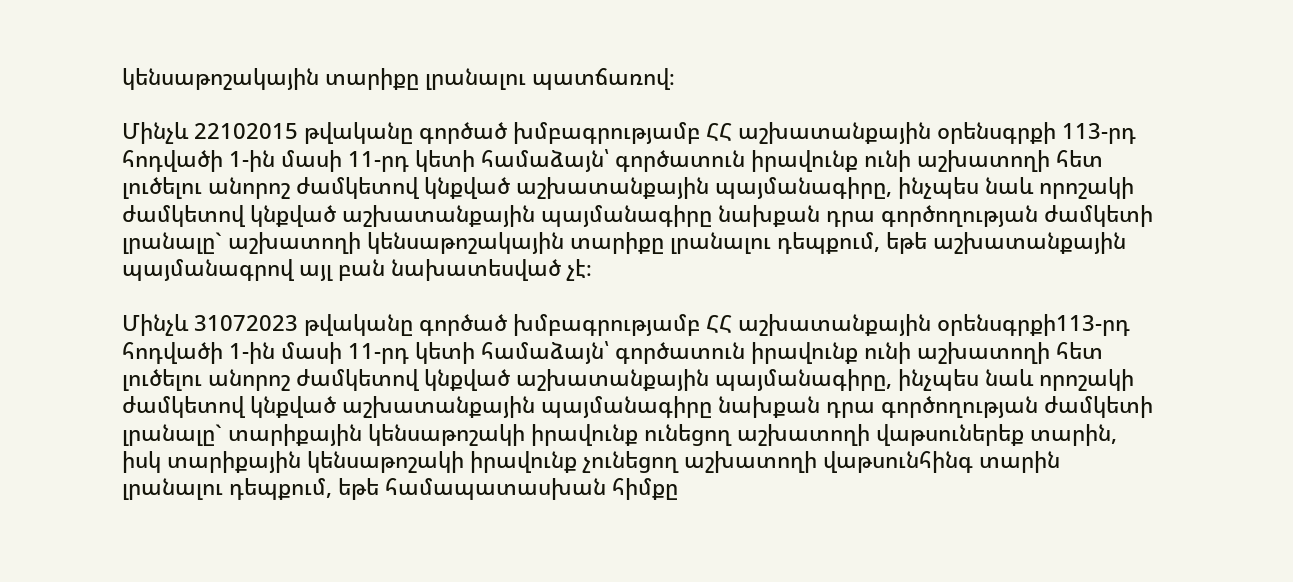կենսաթոշակային տարիքը լրանալու պատճառով։

Մինչև 22102015 թվականը գործած խմբագրությամբ ՀՀ աշխատանքային օրենսգրքի 113-րդ հոդվածի 1-ին մասի 11-րդ կետի համաձայն՝ գործատուն իրավունք ունի աշխատողի հետ լուծելու անորոշ ժամկետով կնքված աշխատանքային պայմանագիրը, ինչպես նաև որոշակի ժամկետով կնքված աշխատանքային պայմանագիրը նախքան դրա գործողության ժամկետի լրանալը` աշխատողի կենսաթոշակային տարիքը լրանալու դեպքում, եթե աշխատանքային պայմանագրով այլ բան նախատեսված չէ։

Մինչև 31072023 թվականը գործած խմբագրությամբ ՀՀ աշխատանքային օրենսգրքի113-րդ հոդվածի 1-ին մասի 11-րդ կետի համաձայն՝ գործատուն իրավունք ունի աշխատողի հետ լուծելու անորոշ ժամկետով կնքված աշխատանքային պայմանագիրը, ինչպես նաև որոշակի ժամկետով կնքված աշխատանքային պայմանագիրը նախքան դրա գործողության ժամկետի լրանալը` տարիքային կենսաթոշակի իրավունք ունեցող աշխատողի վաթսուներեք տարին, իսկ տարիքային կենսաթոշակի իրավունք չունեցող աշխատողի վաթսունհինգ տարին լրանալու դեպքում, եթե համապատասխան հիմքը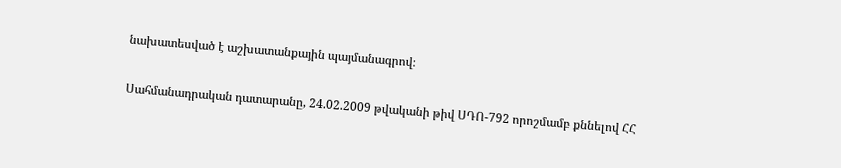նախատեսված է աշխատանքային պայմանագրով։

Սահմանադրական դատարանը, 24.02.2009 թվականի թիվ ՍԴՈ-792 որոշմամբ քննելով ՀՀ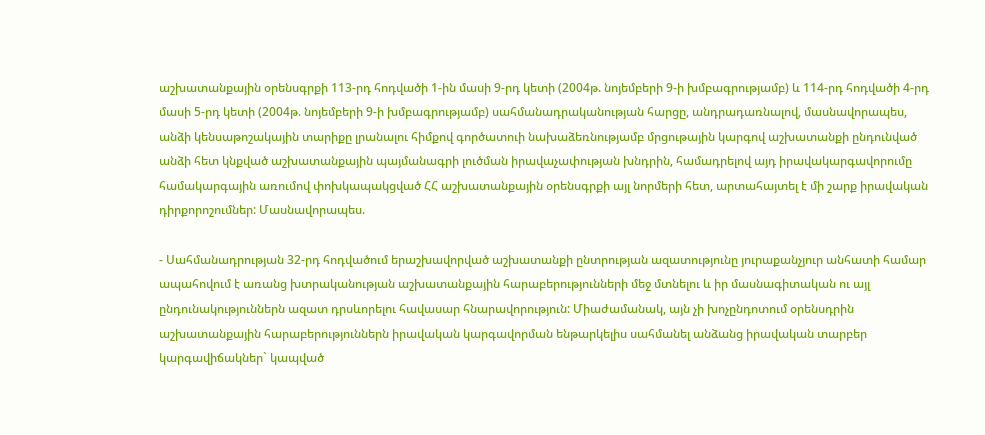աշխատանքային օրենսգրքի 113-րդ հոդվածի 1-ին մասի 9-րդ կետի (2004թ. նոյեմբերի 9-ի խմբագրությամբ) և 114-րդ հոդվածի 4-րդ մասի 5-րդ կետի (2004թ. նոյեմբերի 9-ի խմբագրությամբ) սահմանադրականության հարցը, անդրադառնալով, մասնավորապես, անձի կենսաթոշակային տարիքը լրանալու հիմքով գործատուի նախաձեռնությամբ մրցութային կարգով աշխատանքի ընդունված անձի հետ կնքված աշխատանքային պայմանագրի լուծման իրավաչափության խնդրին, համադրելով այդ իրավակարգավորումը համակարգային առումով փոխկապակցված ՀՀ աշխատանքային օրենսգրքի այլ նորմերի հետ, արտահայտել է մի շարք իրավական դիրքորոշումներ: Մասնավորապես.

- Սահմանադրության 32-րդ հոդվածում երաշխավորված աշխատանքի ընտրության ազատությունը յուրաքանչյուր անհատի համար ապահովում է առանց խտրականության աշխատանքային հարաբերությունների մեջ մտնելու և իր մասնագիտական ու այլ ընդունակություններն ազատ դրսևորելու հավասար հնարավորություն: Միաժամանակ, այն չի խոչընդոտում օրենսդրին աշխատանքային հարաբերություններն իրավական կարգավորման ենթարկելիս սահմանել անձանց իրավական տարբեր կարգավիճակներ` կապված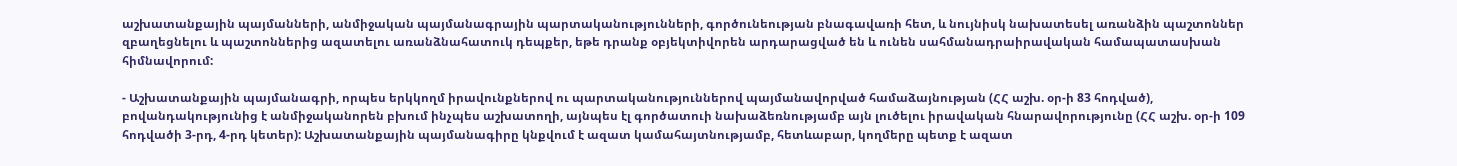աշխատանքային պայմանների, անմիջական պայմանագրային պարտականությունների, գործունեության բնագավառի հետ, և նույնիսկ նախատեսել առանձին պաշտոններ զբաղեցնելու և պաշտոններից ազատելու առանձնահատուկ դեպքեր, եթե դրանք օբյեկտիվորեն արդարացված են և ունեն սահմանադրաիրավական համապատասխան հիմնավորում:

- Աշխատանքային պայմանագրի, որպես երկկողմ իրավունքներով ու պարտականություններով պայմանավորված համաձայնության (ՀՀ աշխ. օր-ի 83 հոդված), բովանդակությունից է անմիջականորեն բխում ինչպես աշխատողի, այնպես էլ գործատուի նախաձեռնությամբ այն լուծելու իրավական հնարավորությունը (ՀՀ աշխ. օր-ի 109 հոդվածի 3-րդ, 4-րդ կետեր): Աշխատանքային պայմանագիրը կնքվում է ազատ կամահայտնությամբ, հետևաբար, կողմերը պետք է ազատ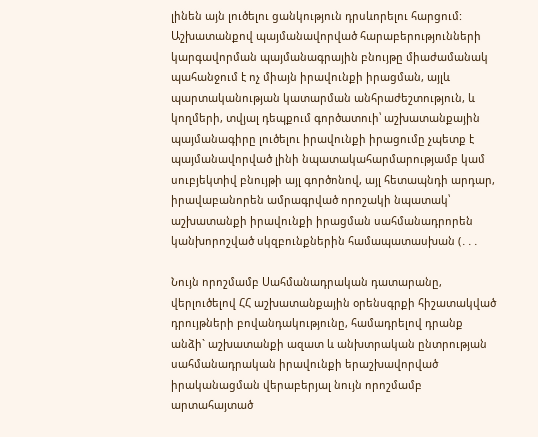լինեն այն լուծելու ցանկություն դրսևորելու հարցում: Աշխատանքով պայմանավորված հարաբերությունների կարգավորման պայմանագրային բնույթը միաժամանակ պահանջում է ոչ միայն իրավունքի իրացման, այլև պարտականության կատարման անհրաժեշտություն, և կողմերի, տվյալ դեպքում գործատուի՝ աշխատանքային պայմանագիրը լուծելու իրավունքի իրացումը չպետք է պայմանավորված լինի նպատակահարմարությամբ կամ սուբյեկտիվ բնույթի այլ գործոնով, այլ հետապնդի արդար, իրավաբանորեն ամրագրված որոշակի նպատակ՝ աշխատանքի իրավունքի իրացման սահմանադրորեն կանխորոշված սկզբունքներին համապատասխան (․․․

Նույն որոշմամբ Սահմանադրական դատարանը, վերլուծելով ՀՀ աշխատանքային օրենսգրքի հիշատակված դրույթների բովանդակությունը, համադրելով դրանք անձի` աշխատանքի ազատ և անխտրական ընտրության սահմանադրական իրավունքի երաշխավորված իրականացման վերաբերյալ նույն որոշմամբ արտահայտած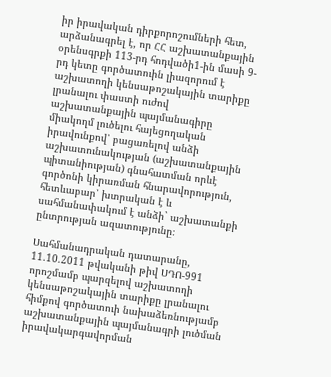իր իրավական դիրքորոշումների հետ, արձանագրել է, որ ՀՀ աշխատանքային օրենսգրքի 113-րդ հոդվածի1-ին մասի 9-րդ կետը գործատուին լիազորում է աշխատողի կենսաթոշակային տարիքը լրանալու փաստի ուժով աշխատանքային պայմանագիրը միակողմ լուծելու հայեցողական իրավունքով՝ բացառելով անձի աշխատունակության (աշխատանքային պիտանիության) գնահատման որևէ գործոնի կիրառման հնարավորություն, հետևաբար՝ խտրական է և սահմանափակում է անձի` աշխատանքի ընտրության ազատությունը։

Սահմանադրական դատարանը, 11.10.2011 թվականի թիվ ՍԴՈ-991 որոշմամբ պարզելով աշխատողի կենսաթոշակային տարիքը լրանալու հիմքով գործատուի նախաձեռնությամբ աշխատանքային պայմանագրի լուծման իրավակարգավորման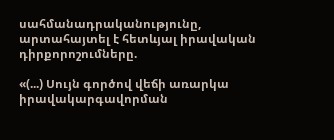սահմանադրականությունը, արտահայտել է հետևյալ իրավական դիրքորոշումները.

«(...) Սույն գործով վեճի առարկա իրավակարգավորման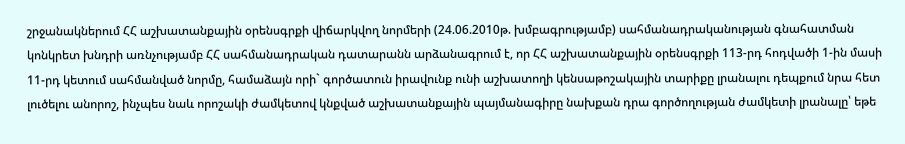շրջանակներում ՀՀ աշխատանքային օրենսգրքի վիճարկվող նորմերի (24.06.2010թ. խմբագրությամբ) սահմանադրականության գնահատման կոնկրետ խնդրի առնչությամբ ՀՀ սահմանադրական դատարանն արձանագրում է, որ ՀՀ աշխատանքային օրենսգրքի 113-րդ հոդվածի 1-ին մասի 11-րդ կետում սահմանված նորմը, համաձայն որի` գործատուն իրավունք ունի աշխատողի կենսաթոշակային տարիքը լրանալու դեպքում նրա հետ լուծելու անորոշ, ինչպես նաև որոշակի ժամկետով կնքված աշխատանքային պայմանագիրը նախքան դրա գործողության ժամկետի լրանալը՝ եթե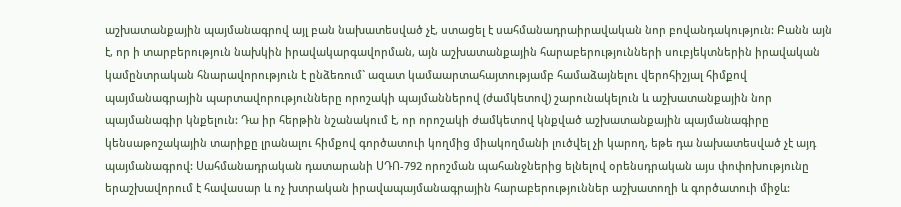աշխատանքային պայմանագրով այլ բան նախատեսված չէ, ստացել է սահմանադրաիրավական նոր բովանդակություն: Բանն այն է, որ ի տարբերություն նախկին իրավակարգավորման, այն աշխատանքային հարաբերությունների սուբյեկտներին իրավական կամընտրական հնարավորություն է ընձեռում` ազատ կամաարտահայտությամբ համաձայնելու վերոհիշյալ հիմքով պայմանագրային պարտավորությունները որոշակի պայմաններով (ժամկետով) շարունակելուն և աշխատանքային նոր պայմանագիր կնքելուն: Դա իր հերթին նշանակում է, որ որոշակի ժամկետով կնքված աշխատանքային պայմանագիրը կենսաթոշակային տարիքը լրանալու հիմքով գործատուի կողմից միակողմանի լուծվել չի կարող, եթե դա նախատեսված չէ այդ պայմանագրով: Սահմանադրական դատարանի ՍԴՈ-792 որոշման պահանջներից ելնելով օրենսդրական այս փոփոխությունը երաշխավորում է հավասար և ոչ խտրական իրավապայմանագրային հարաբերություններ աշխատողի և գործատուի միջև: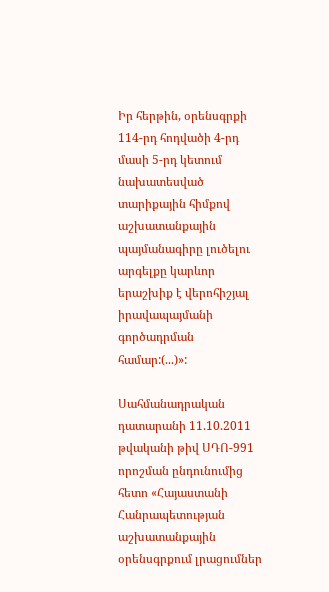Իր հերթին, օրենսգրքի 114-րդ հոդվածի 4-րդ մասի 5-րդ կետում նախատեսված տարիքային հիմքով աշխատանքային պայմանագիրը լուծելու արգելքը կարևոր երաշխիք է վերոհիշյալ իրավապայմանի գործադրման համար:(...)»:

Սահմանադրական դատարանի 11.10.2011 թվականի թիվ ՍԴՈ-991 որոշման ընդունումից հետո «Հայաստանի Հանրապետության աշխատանքային օրենսգրքում լրացումներ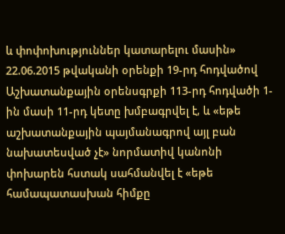և փոփոխություններ կատարելու մասին» 22.06.2015 թվականի օրենքի 19-րդ հոդվածով Աշխատանքային օրենսգրքի 113-րդ հոդվածի 1-ին մասի 11-րդ կետը խմբագրվել է, և «եթե աշխատանքային պայմանագրով այլ բան նախատեսված չէ» նորմատիվ կանոնի փոխարեն հստակ սահմանվել է «եթե համապատասխան հիմքը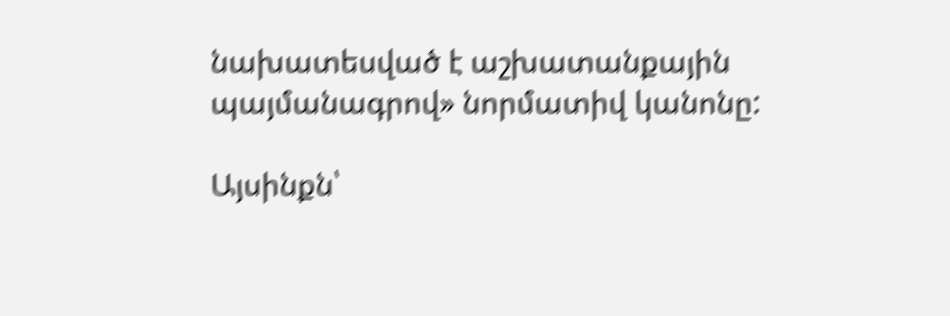նախատեսված է աշխատանքային պայմանագրով» նորմատիվ կանոնը:

Այսինքն՝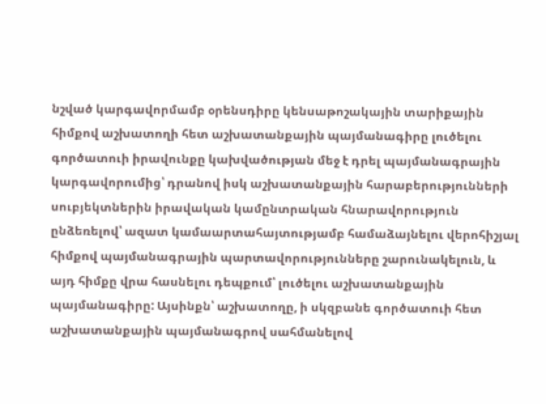նշված կարգավորմամբ օրենսդիրը կենսաթոշակային տարիքային հիմքով աշխատողի հետ աշխատանքային պայմանագիրը լուծելու գործատուի իրավունքը կախվածության մեջ է դրել պայմանագրային կարգավորումից՝ դրանով իսկ աշխատանքային հարաբերությունների սուբյեկտներին իրավական կամընտրական հնարավորություն ընձեռելով՝ ազատ կամաարտահայտությամբ համաձայնելու վերոհիշյալ հիմքով պայմանագրային պարտավորությունները շարունակելուն, և այդ հիմքը վրա հասնելու դեպքում՝ լուծելու աշխատանքային պայմանագիրը: Այսինքն՝ աշխատողը, ի սկզբանե գործատուի հետ աշխատանքային պայմանագրով սահմանելով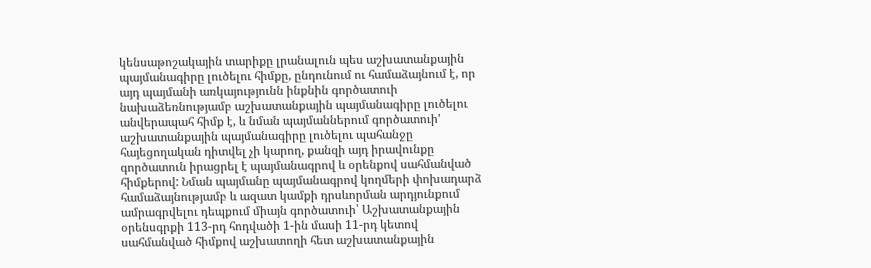կենսաթոշակային տարիքը լրանալուն պես աշխատանքային պայմանագիրը լուծելու հիմքը, ընդունում ու համաձայնում է, որ այդ պայմանի առկայությունն ինքնին գործատուի նախաձեռնությամբ աշխատանքային պայմանագիրը լուծելու անվերապահ հիմք է, և նման պայմաններում գործատուի' աշխատանքային պայմանագիրը լուծելու պահանջը հայեցողական դիտվել չի կարող, քանզի այդ իրավունքը գործատուն իրացրել է պայմանագրով և օրենքով սահմանված հիմքերով: Նման պայմանը պայմանագրով կողմերի փոխադարձ համաձայնությամբ և ազատ կամքի դրսևորման արդյունքում ամրագրվելու դեպքում միայն գործատուի՝ Աշխատանքային օրենսգրքի 113-րդ հոդվածի 1-ին մասի 11-րդ կետով սահմանված հիմքով աշխատողի հետ աշխատանքային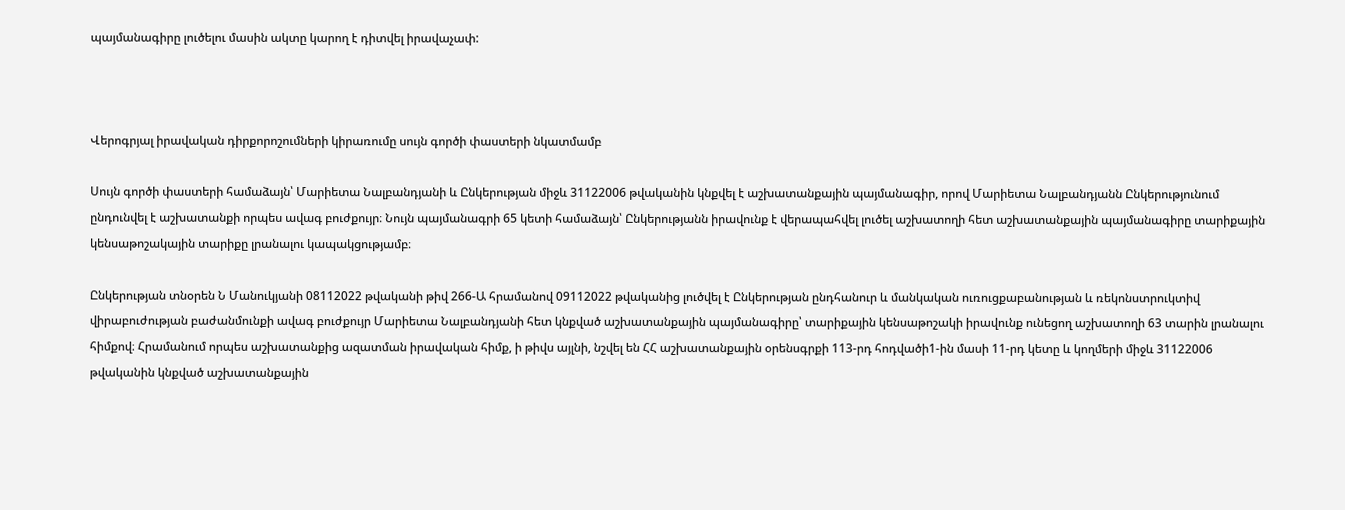պայմանագիրը լուծելու մասին ակտը կարող է դիտվել իրավաչափ:



Վերոգրյալ իրավական դիրքորոշումների կիրառումը սույն գործի փաստերի նկատմամբ

Սույն գործի փաստերի համաձայն՝ Մարիետա Նալբանդյանի և Ընկերության միջև 31122006 թվականին կնքվել է աշխատանքային պայմանագիր, որով Մարիետա Նալբանդյանն Ընկերությունում ընդունվել է աշխատանքի որպես ավագ բուժքույր։ Նույն պայմանագրի 65 կետի համաձայն՝ Ընկերությանն իրավունք է վերապահվել լուծել աշխատողի հետ աշխատանքային պայմանագիրը տարիքային կենսաթոշակային տարիքը լրանալու կապակցությամբ։

Ընկերության տնօրեն Ն Մանուկյանի 08112022 թվականի թիվ 266-Ա հրամանով 09112022 թվականից լուծվել է Ընկերության ընդհանուր և մանկական ուռուցքաբանության և ռեկոնստրուկտիվ վիրաբուժության բաժանմունքի ավագ բուժքույր Մարիետա Նալբանդյանի հետ կնքված աշխատանքային պայմանագիրը՝ տարիքային կենսաթոշակի իրավունք ունեցող աշխատողի 63 տարին լրանալու հիմքով։ Հրամանում որպես աշխատանքից ազատման իրավական հիմք, ի թիվս այլնի, նշվել են ՀՀ աշխատանքային օրենսգրքի 113-րդ հոդվածի1-ին մասի 11-րդ կետը և կողմերի միջև 31122006 թվականին կնքված աշխատանքային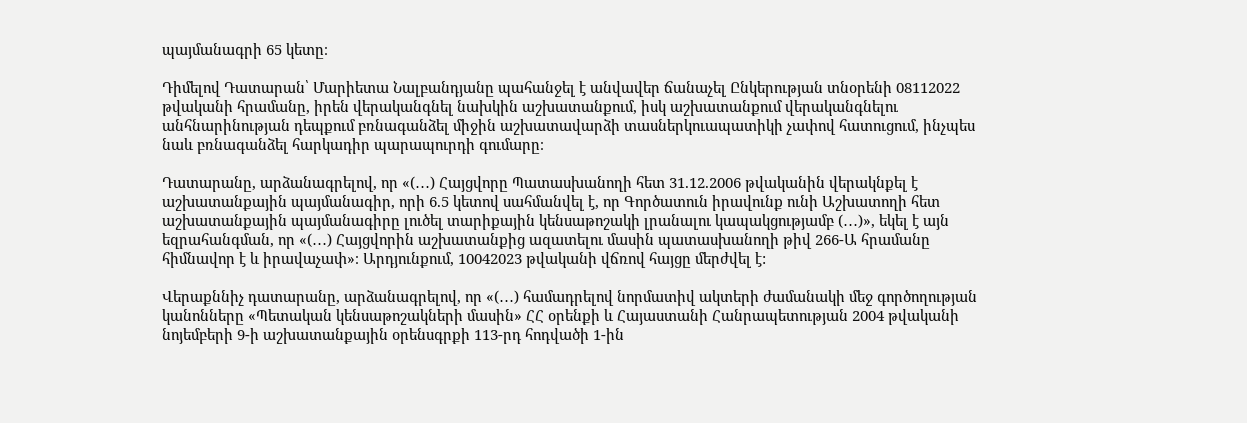պայմանագրի 65 կետը։

Դիմելով Դատարան՝ Մարիետա Նալբանդյանը պահանջել է անվավեր ճանաչել Ընկերության տնօրենի 08112022 թվականի հրամանը, իրեն վերականգնել նախկին աշխատանքում, իսկ աշխատանքում վերականգնելու անհնարինության դեպքում բռնագանձել միջին աշխատավարձի տասներկուապատիկի չափով հատուցում, ինչպես նաև բռնագանձել հարկադիր պարապուրդի գումարը։

Դատարանը, արձանագրելով, որ «(․․․) Հայցվորը Պատասխանողի հետ 31.12.2006 թվականին վերակնքել է աշխատանքային պայմանագիր, որի 6.5 կետով սահմանվել է, որ Գործատուն իրավունք ունի Աշխատողի հետ աշխատանքային պայմանագիրը լուծել տարիքային կենսաթոշակի լրանալու կապակցությամբ (․․․)», եկել է այն եզրահանգման, որ «(․․․) Հայցվորին աշխատանքից ազատելու մասին պատասխանողի թիվ 266-Ա հրամանը հիմնավոր է և իրավաչափ»։ Արդյունքում, 10042023 թվականի վճռով հայցը մերժվել է:

Վերաքննիչ դատարանը, արձանագրելով, որ «(․․․) համադրելով նորմատիվ ակտերի ժամանակի մեջ գործողության կանոնները «Պետական կենսաթոշակների մասին» ՀՀ օրենքի և Հայաստանի Հանրապետության 2004 թվականի նոյեմբերի 9-ի աշխատանքային օրենսգրքի 113-րդ հոդվածի 1-ին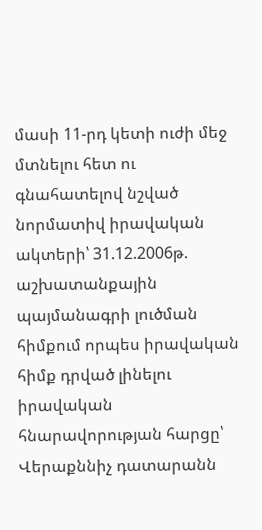մասի 11-րդ կետի ուժի մեջ մտնելու հետ ու գնահատելով նշված նորմատիվ իրավական ակտերի՝ 31.12.2006թ. աշխատանքային պայմանագրի լուծման հիմքում որպես իրավական հիմք դրված լինելու իրավական հնարավորության հարցը՝ Վերաքննիչ դատարանն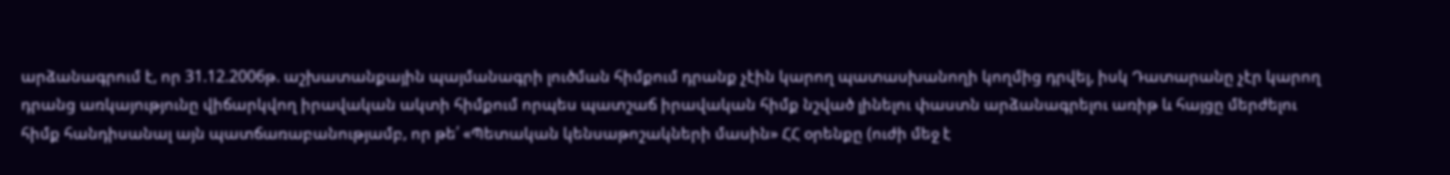արձանագրում է, որ 31.12.2006թ. աշխատանքային պայմանագրի լուծման հիմքում դրանք չէին կարող պատասխանողի կողմից դրվել, իսկ Դատարանը չէր կարող դրանց առկայությունը վիճարկվող իրավական ակտի հիմքում որպես պատշաճ իրավական հիմք նշված լինելու փաստն արձանագրելու առիթ և հայցը մերժելու հիմք հանդիսանալ այն պատճառաբանությամբ, որ թե՛ «Պետական կենսաթոշակների մասին» ՀՀ օրենքը (ուժի մեջ է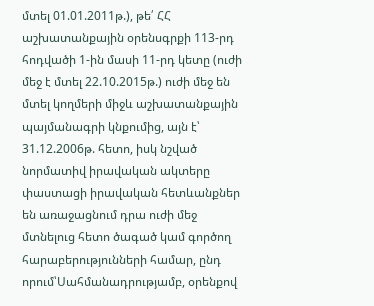մտել 01.01.2011թ.), թե՛ ՀՀ աշխատանքային օրենսգրքի 113-րդ հոդվածի 1-ին մասի 11-րդ կետը (ուժի մեջ է մտել 22.10.2015թ.) ուժի մեջ են մտել կողմերի միջև աշխատանքային պայմանագրի կնքումից, այն է՝ 31.12.2006թ. հետո, իսկ նշված նորմատիվ իրավական ակտերը փաստացի իրավական հետևանքներ են առաջացնում դրա ուժի մեջ մտնելուց հետո ծագած կամ գործող հարաբերությունների համար, ընդ որում՝Սահմանադրությամբ, օրենքով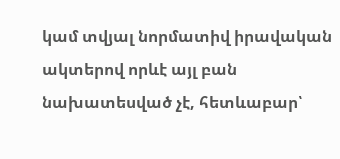կամ տվյալ նորմատիվ իրավական ակտերով որևէ այլ բան նախատեսված չէ, հետևաբար՝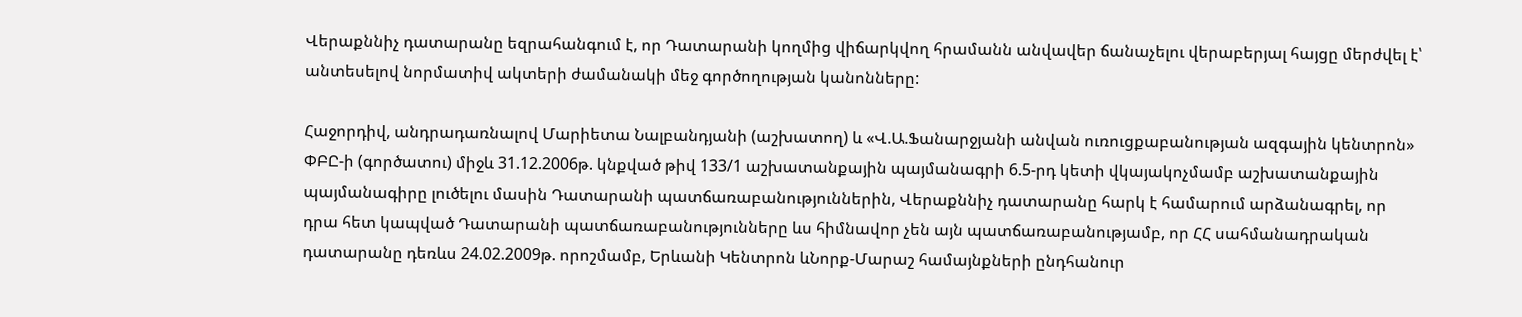Վերաքննիչ դատարանը եզրահանգում է, որ Դատարանի կողմից վիճարկվող հրամանն անվավեր ճանաչելու վերաբերյալ հայցը մերժվել է՝ անտեսելով նորմատիվ ակտերի ժամանակի մեջ գործողության կանոնները:

Հաջորդիվ, անդրադառնալով Մարիետա Նալբանդյանի (աշխատող) և «Վ.Ա.Ֆանարջյանի անվան ուռուցքաբանության ազգային կենտրոն» ՓԲԸ-ի (գործատու) միջև 31.12.2006թ. կնքված թիվ 133/1 աշխատանքային պայմանագրի 6.5-րդ կետի վկայակոչմամբ աշխատանքային պայմանագիրը լուծելու մասին Դատարանի պատճառաբանություններին, Վերաքննիչ դատարանը հարկ է համարում արձանագրել, որ դրա հետ կապված Դատարանի պատճառաբանությունները ևս հիմնավոր չեն այն պատճառաբանությամբ, որ ՀՀ սահմանադրական դատարանը դեռևս 24.02.2009թ. որոշմամբ, Երևանի Կենտրոն ևՆորք-Մարաշ համայնքների ընդհանուր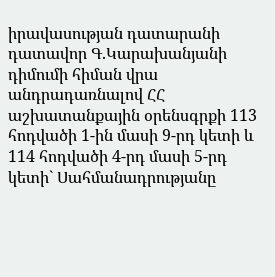իրավասության դատարանի դատավոր Գ.Կարախանյանի դիմումի հիման վրա անդրադառնալով ՀՀ աշխատանքային օրենսգրքի 113 հոդվածի 1-ին մասի 9-րդ կետի և 114 հոդվածի 4-րդ մասի 5-րդ կետի` Սահմանադրությանը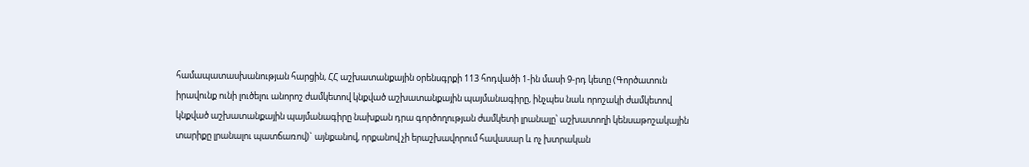համապատասխանության հարցին, ՀՀ աշխատանքային օրենսգրքի 113 հոդվածի 1-ին մասի 9-րդ կետը (Գործատուն իրավունք ունի լուծելու անորոշ ժամկետով կնքված աշխատանքային պայմանագիրը, ինչպես նաև որոշակի ժամկետով կնքված աշխատանքային պայմանագիրը նախքան դրա գործողության ժամկետի լրանալը՝ աշխատողի կենսաթոշակային տարիքը լրանալու պատճառով)` այնքանով, որքանով չի երաշխավորում հավասար և ոչ խտրական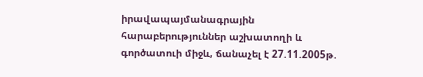իրավապայմանագրային հարաբերություններ աշխատողի և գործատուի միջև, ճանաչել է 27.11.2005թ.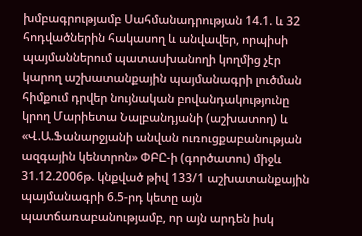խմբագրությամբ Սահմանադրության 14.1. և 32 հոդվածներին հակասող և անվավեր, որպիսի պայմաններում պատասխանողի կողմից չէր կարող աշխատանքային պայմանագրի լուծման հիմքում դրվեր նույնական բովանդակությունը կրող Մարիետա Նալբանդյանի (աշխատող) և «Վ.Ա.Ֆանարջյանի անվան ուռուցքաբանության ազգային կենտրոն» ՓԲԸ-ի (գործատու) միջև 31.12.2006թ. կնքված թիվ 133/1 աշխատանքային պայմանագրի 6.5-րդ կետը այն պատճառաբանությամբ, որ այն արդեն իսկ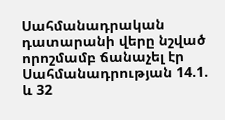Սահմանադրական դատարանի վերը նշված որոշմամբ ճանաչել էր Սահմանադրության 14.1. և 32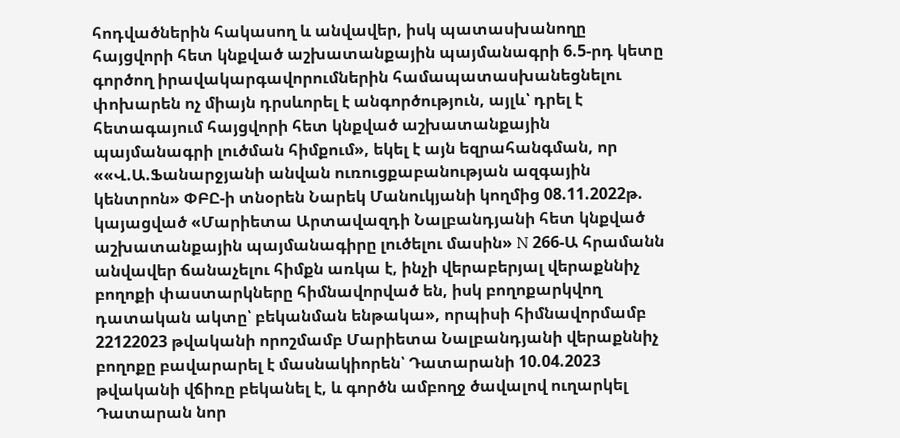հոդվածներին հակասող և անվավեր, իսկ պատասխանողը հայցվորի հետ կնքված աշխատանքային պայմանագրի 6.5-րդ կետը գործող իրավակարգավորումներին համապատասխանեցնելու փոխարեն ոչ միայն դրսևորել է անգործություն, այլև՝ դրել է հետագայում հայցվորի հետ կնքված աշխատանքային պայմանագրի լուծման հիմքում», եկել է այն եզրահանգման, որ ««Վ.Ա.Ֆանարջյանի անվան ուռուցքաբանության ազգային կենտրոն» ՓԲԸ-ի տնօրեն Նարեկ Մանուկյանի կողմից 08.11.2022թ. կայացված «Մարիետա Արտավազդի Նալբանդյանի հետ կնքված աշխատանքային պայմանագիրը լուծելու մասին» N 266-Ա հրամանն անվավեր ճանաչելու հիմքն առկա է, ինչի վերաբերյալ վերաքննիչ բողոքի փաստարկները հիմնավորված են, իսկ բողոքարկվող դատական ակտը՝ բեկանման ենթակա», որպիսի հիմնավորմամբ 22122023 թվականի որոշմամբ Մարիետա Նալբանդյանի վերաքննիչ բողոքը բավարարել է մասնակիորեն՝ Դատարանի 10.04.2023 թվականի վճիռը բեկանել է, և գործն ամբողջ ծավալով ուղարկել Դատարան նոր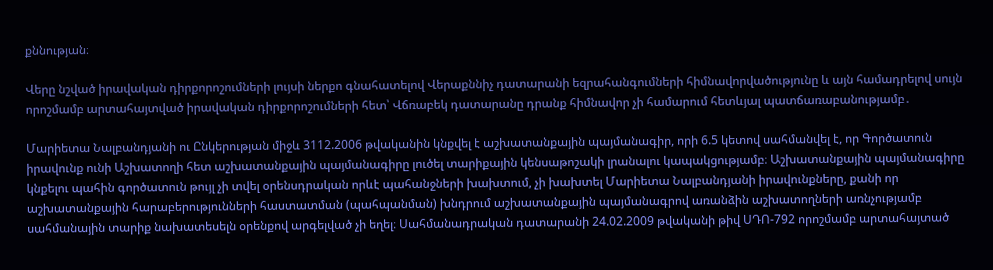քննության։

Վերը նշված իրավական դիրքորոշումների լույսի ներքո գնահատելով Վերաքննիչ դատարանի եզրահանգումների հիմնավորվածությունը և այն համադրելով սույն որոշմամբ արտահայտված իրավական դիրքորոշումների հետ՝ Վճռաբեկ դատարանը դրանք հիմնավոր չի համարում հետևյալ պատճառաբանությամբ․

Մարիետա Նալբանդյանի ու Ընկերության միջև 3112.2006 թվականին կնքվել է աշխատանքային պայմանագիր, որի 6.5 կետով սահմանվել է, որ Գործատուն իրավունք ունի Աշխատողի հետ աշխատանքային պայմանագիրը լուծել տարիքային կենսաթոշակի լրանալու կապակցությամբ։ Աշխատանքային պայմանագիրը կնքելու պահին գործատուն թույլ չի տվել օրենսդրական որևէ պահանջների խախտում, չի խախտել Մարիետա Նալբանդյանի իրավունքները, քանի որ աշխատանքային հարաբերությունների հաստատման (պահպանման) խնդրում աշխատանքային պայմանագրով առանձին աշխատողների առնչությամբ սահմանային տարիք նախատեսելն օրենքով արգելված չի եղել։ Սահմանադրական դատարանի 24.02.2009 թվականի թիվ ՍԴՈ-792 որոշմամբ արտահայտած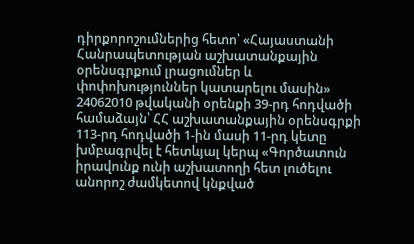դիրքորոշումներից հետո՝ «Հայաստանի Հանրապետության աշխատանքային օրենսգրքում լրացումներ և փոփոխություններ կատարելու մասին» 24062010 թվականի օրենքի 39-րդ հոդվածի համաձայն՝ ՀՀ աշխատանքային օրենսգրքի 113-րդ հոդվածի 1-ին մասի 11-րդ կետը խմբագրվել է հետևյալ կերպ «Գործատուն իրավունք ունի աշխատողի հետ լուծելու անորոշ ժամկետով կնքված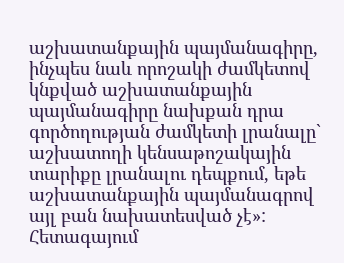աշխատանքային պայմանագիրը, ինչպես նաև որոշակի ժամկետով կնքված աշխատանքային պայմանագիրը նախքան դրա գործողության ժամկետի լրանալը` աշխատողի կենսաթոշակային տարիքը լրանալու դեպքում, եթե աշխատանքային պայմանագրով այլ բան նախատեսված չէ»: Հետագայում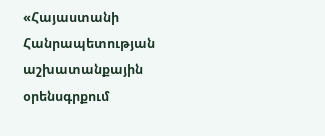«Հայաստանի Հանրապետության աշխատանքային օրենսգրքում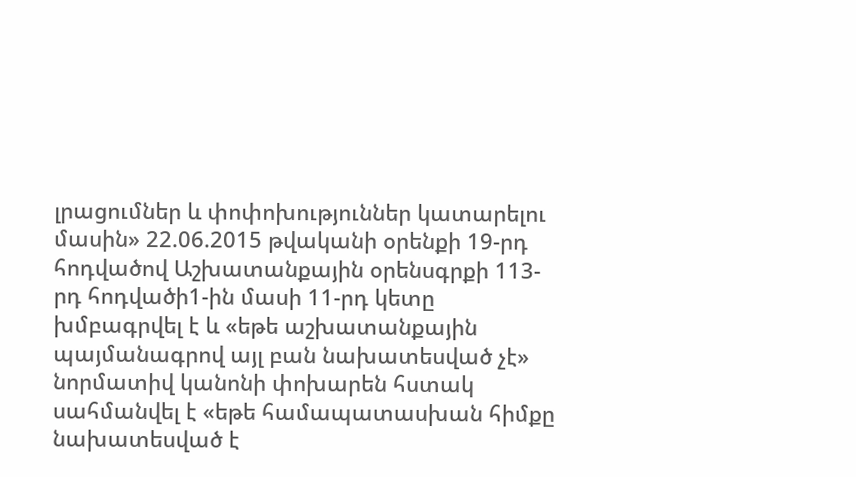լրացումներ և փոփոխություններ կատարելու մասին» 22.06.2015 թվականի օրենքի 19-րդ հոդվածով Աշխատանքային օրենսգրքի 113-րդ հոդվածի1-ին մասի 11-րդ կետը խմբագրվել է և «եթե աշխատանքային պայմանագրով այլ բան նախատեսված չէ» նորմատիվ կանոնի փոխարեն հստակ սահմանվել է «եթե համապատասխան հիմքը նախատեսված է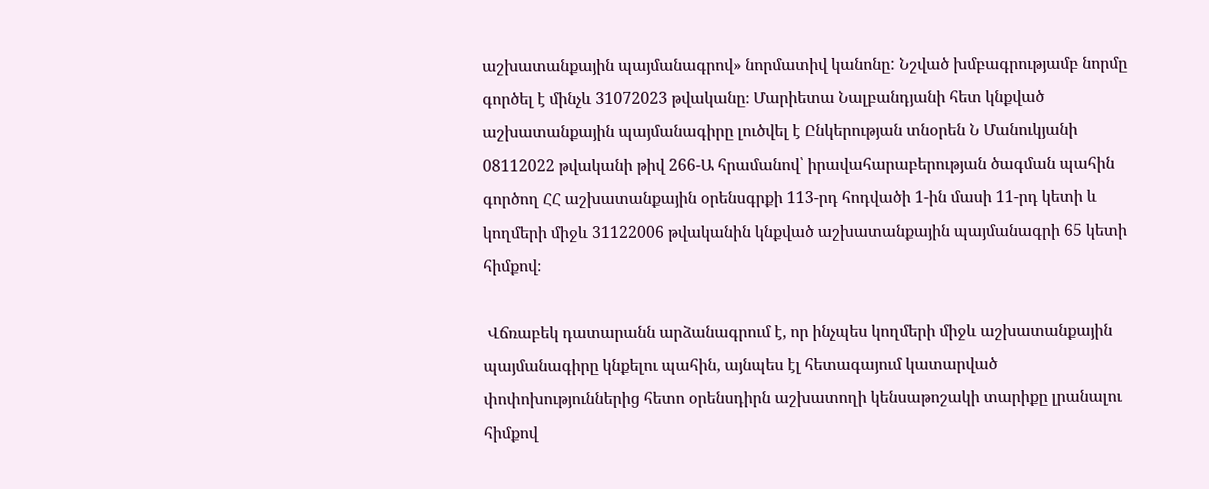աշխատանքային պայմանագրով» նորմատիվ կանոնը: Նշված խմբագրությամբ նորմը գործել է մինչև 31072023 թվականը։ Մարիետա Նալբանդյանի հետ կնքված աշխատանքային պայմանագիրը լուծվել է Ընկերության տնօրեն Ն Մանուկյանի 08112022 թվականի թիվ 266-Ա հրամանով՝ իրավահարաբերության ծագման պահին գործող ՀՀ աշխատանքային օրենսգրքի 113-րդ հոդվածի 1-ին մասի 11-րդ կետի և կողմերի միջև 31122006 թվականին կնքված աշխատանքային պայմանագրի 65 կետի հիմքով։

 Վճռաբեկ դատարանն արձանագրում է, որ ինչպես կողմերի միջև աշխատանքային պայմանագիրը կնքելու պահին, այնպես էլ հետագայում կատարված փոփոխություններից հետո օրենսդիրն աշխատողի կենսաթոշակի տարիքը լրանալու հիմքով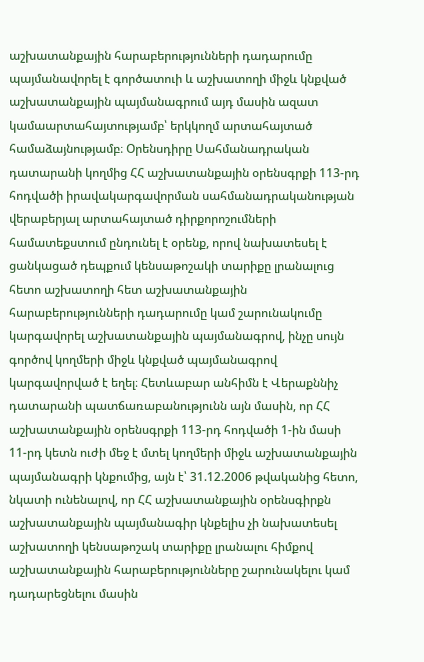աշխատանքային հարաբերությունների դադարումը պայմանավորել է գործատուի և աշխատողի միջև կնքված աշխատանքային պայմանագրում այդ մասին ազատ կամաարտահայտությամբ՝ երկկողմ արտահայտած համաձայնությամբ։ Օրենսդիրը Սահմանադրական դատարանի կողմից ՀՀ աշխատանքային օրենսգրքի 113-րդ հոդվածի իրավակարգավորման սահմանադրականության վերաբերյալ արտահայտած դիրքորոշումների համատեքստում ընդունել է օրենք, որով նախատեսել է ցանկացած դեպքում կենսաթոշակի տարիքը լրանալուց հետո աշխատողի հետ աշխատանքային հարաբերությունների դադարումը կամ շարունակումը կարգավորել աշխատանքային պայմանագրով, ինչը սույն գործով կողմերի միջև կնքված պայմանագրով կարգավորված է եղել։ Հետևաբար անհիմն է Վերաքննիչ դատարանի պատճառաբանությունն այն մասին, որ ՀՀ աշխատանքային օրենսգրքի 113-րդ հոդվածի 1-ին մասի 11-րդ կետն ուժի մեջ է մտել կողմերի միջև աշխատանքային պայմանագրի կնքումից, այն է՝ 31.12.2006 թվականից հետո, նկատի ունենալով, որ ՀՀ աշխատանքային օրենսգիրքն աշխատանքային պայմանագիր կնքելիս չի նախատեսել աշխատողի կենսաթոշակ տարիքը լրանալու հիմքով աշխատանքային հարաբերությունները շարունակելու կամ դադարեցնելու մասին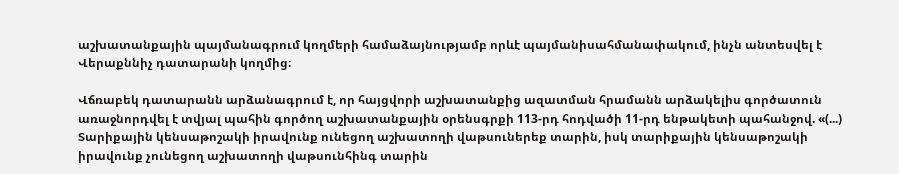աշխատանքային պայմանագրում կողմերի համաձայնությամբ որևէ պայմանիսահմանափակում, ինչն անտեսվել է Վերաքննիչ դատարանի կողմից։

Վճռաբեկ դատարանն արձանագրում է, որ հայցվորի աշխատանքից ազատման հրամանն արձակելիս գործատուն առաջնորդվել է տվյալ պահին գործող աշխատանքային օրենսգրքի 113-րդ հոդվածի 11-րդ ենթակետի պահանջով. «(...) Տարիքային կենսաթոշակի իրավունք ունեցող աշխատողի վաթսուներեք տարին, իսկ տարիքային կենսաթոշակի իրավունք չունեցող աշխատողի վաթսունհինգ տարին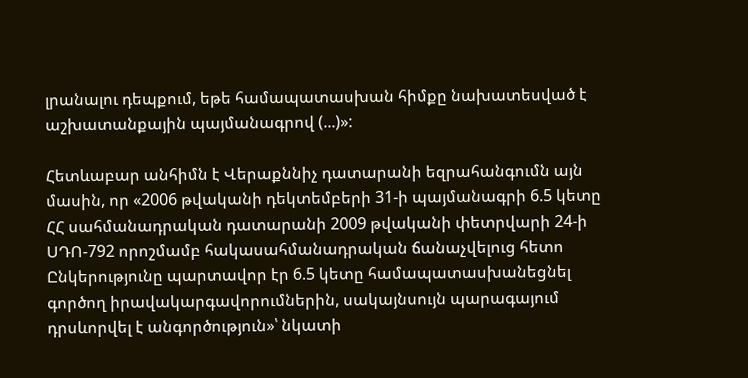լրանալու դեպքում, եթե համապատասխան հիմքը նախատեսված է աշխատանքային պայմանագրով (...)»:

Հետևաբար անհիմն է Վերաքննիչ դատարանի եզրահանգումն այն մասին, որ «2006 թվականի դեկտեմբերի 31-ի պայմանագրի 6.5 կետը ՀՀ սահմանադրական դատարանի 2009 թվականի փետրվարի 24-ի ՍԴՈ-792 որոշմամբ հակասահմանադրական ճանաչվելուց հետո Ընկերությունը պարտավոր էր 6.5 կետը համապատասխանեցնել գործող իրավակարգավորումներին, սակայնսույն պարագայում դրսևորվել է անգործություն»՝ նկատի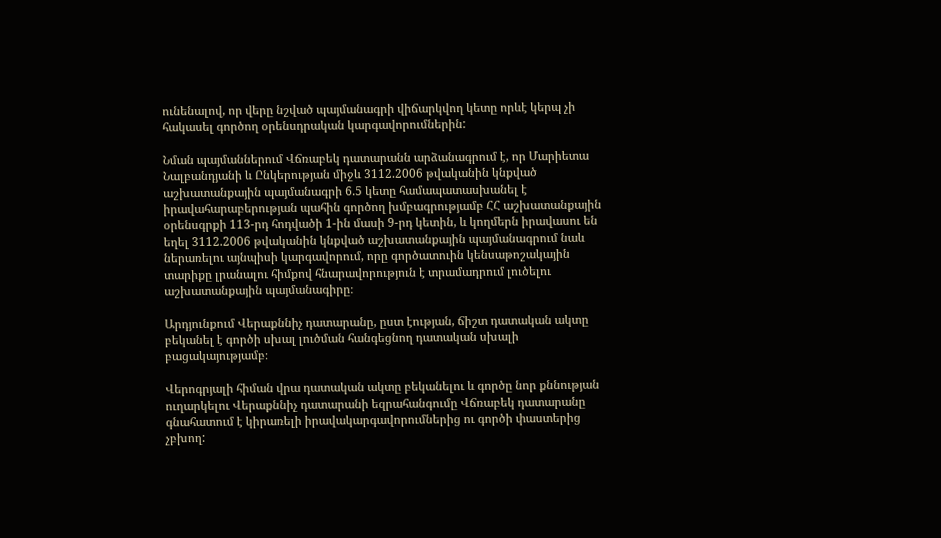ունենալով, որ վերը նշված պայմանագրի վիճարկվող կետը որևէ կերպ չի հակասել գործող օրենսդրական կարգավորումներին:

Նման պայմաններում Վճռաբեկ դատարանն արձանագրում է, որ Մարիետա Նալբանդյանի և Ընկերության միջև 3112.2006 թվականին կնքված աշխատանքային պայմանագրի 6.5 կետը համապատասխանել է իրավահարաբերության պահին գործող խմբագրությամբ ՀՀ աշխատանքային օրենսգրքի 113-րդ հոդվածի 1-ին մասի 9-րդ կետին, և կողմերն իրավասու են եղել 3112.2006 թվականին կնքված աշխատանքային պայմանագրում նաև ներառելու այնպիսի կարգավորում, որը գործատուին կենսաթոշակային տարիքը լրանալու հիմքով հնարավորություն է տրամադրում լուծելու աշխատանքային պայմանագիրը։

Արդյունքում Վերաքննիչ դատարանը, ըստ էության, ճիշտ դատական ակտը բեկանել է գործի սխալ լուծման հանգեցնող դատական սխալի բացակայությամբ։

Վերոգրյալի հիման վրա դատական ակտը բեկանելու և գործը նոր քննության ուղարկելու Վերաքննիչ դատարանի եզրահանգումը Վճռաբեկ դատարանը գնահատում է կիրառելի իրավակարգավորումներից ու գործի փաստերից չբխող: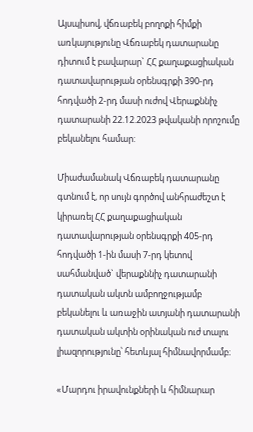Այսպիսով, վճռաբեկ բողոքի հիմքի առկայությունը Վճռաբեկ դատարանը դիտում է բավարար` ՀՀ քաղաքացիական դատավարության օրենսգրքի 390-րդ հոդվածի 2-րդ մասի ուժով Վերաքննիչ դատարանի 22.12.2023 թվականի որոշումը բեկանելու համար:

Միաժամանակ Վճռաբեկ դատարանը գտնում է, որ սույն գործով անհրաժեշտ է կիրառել ՀՀ քաղաքացիական դատավարության օրենսգրքի 405-րդ հոդվածի 1-ին մասի 7-րդ կետով սահմանված` վերաքննիչ դատարանի դատական ակտն ամբողջությամբ բեկանելու և առաջին ատյանի դատարանի դատական ակտին օրինական ուժ տալու լիազորությունը՝ հետևյալ հիմնավորմամբ։

«Մարդու իրավունքների և հիմնարար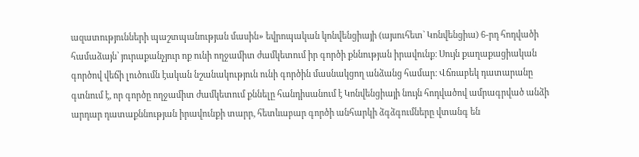ազատությունների պաշտպանության մասին» եվրոպական կոնվենցիայի (այսուհետ` Կոնվենցիա) 6-րդ հոդվածի համաձայն՝ յուրաքանչյուր ոք ունի ողջամիտ ժամկետում իր գործի քննության իրավունք։ Սույն քաղաքացիական գործով վեճի լուծումն էական նշանակություն ունի գործին մասնակցող անձանց համար։ Վճռաբեկ դատարանը գտնում է, որ գործը ողջամիտ ժամկետում քննելը հանդիսանում է Կոնվենցիայի նույն հոդվածով ամրագրված անձի արդար դատաքննության իրավունքի տարր, հետևաբար գործի անհարկի ձգձգումները վտանգ են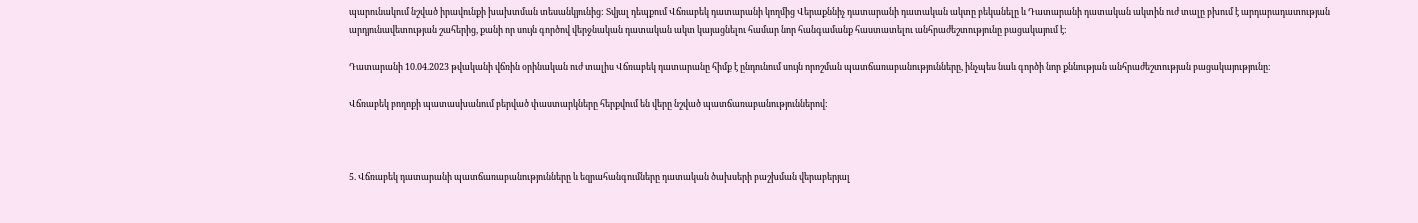պարունակում նշված իրավունքի խախտման տեսանկյունից: Տվյալ դեպքում Վճռաբեկ դատարանի կողմից Վերաքննիչ դատարանի դատական ակտը բեկանելը և Դատարանի դատական ակտին ուժ տալը բխում է արդարադատության արդյունավետության շահերից, քանի որ սույն գործով վերջնական դատական ակտ կայացնելու համար նոր հանգամանք հաստատելու անհրաժեշտությունը բացակայում է։

Դատարանի 10.04.2023 թվականի վճռին օրինական ուժ տալիս Վճռաբեկ դատարանը հիմք է ընդունում սույն որոշման պատճառաբանությունները, ինչպես նաև գործի նոր քննության անհրաժեշտության բացակայությունը։

Վճռաբեկ բողոքի պատասխանում բերված փաստարկները հերքվում են վերը նշված պատճառաբանություններով:



5. Վճռաբեկ դատարանի պատճառաբանությունները և եզրահանգումները դատական ծախսերի բաշխման վերաբերյալ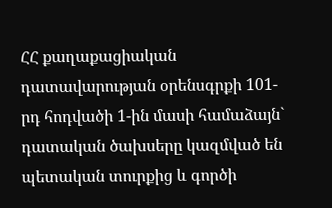ՀՀ քաղաքացիական դատավարության օրենսգրքի 101-րդ հոդվածի 1-ին մասի համաձայն` դատական ծախսերը կազմված են պետական տուրքից և գործի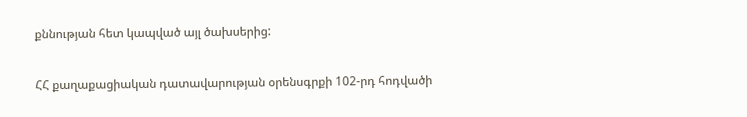քննության հետ կապված այլ ծախսերից:

ՀՀ քաղաքացիական դատավարության օրենսգրքի 102-րդ հոդվածի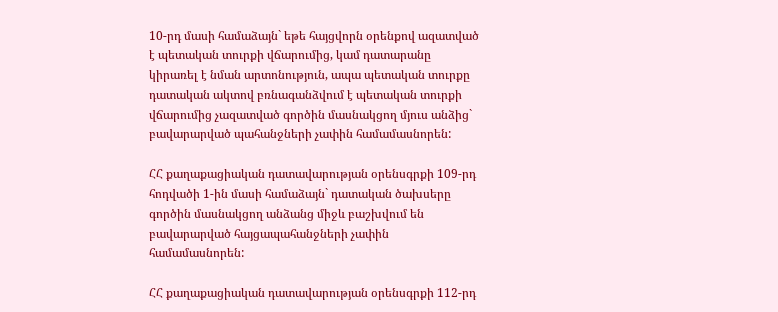10-րդ մասի համաձայն` եթե հայցվորն օրենքով ազատված է պետական տուրքի վճարումից, կամ դատարանը կիրառել է նման արտոնություն, ապա պետական տուրքը դատական ակտով բռնագանձվում է պետական տուրքի վճարումից չազատված գործին մասնակցող մյուս անձից` բավարարված պահանջների չափին համամասնորեն:

ՀՀ քաղաքացիական դատավարության օրենսգրքի 109-րդ հոդվածի 1-ին մասի համաձայն` դատական ծախսերը գործին մասնակցող անձանց միջև բաշխվում են բավարարված հայցապահանջների չափին համամասնորեն:

ՀՀ քաղաքացիական դատավարության օրենսգրքի 112-րդ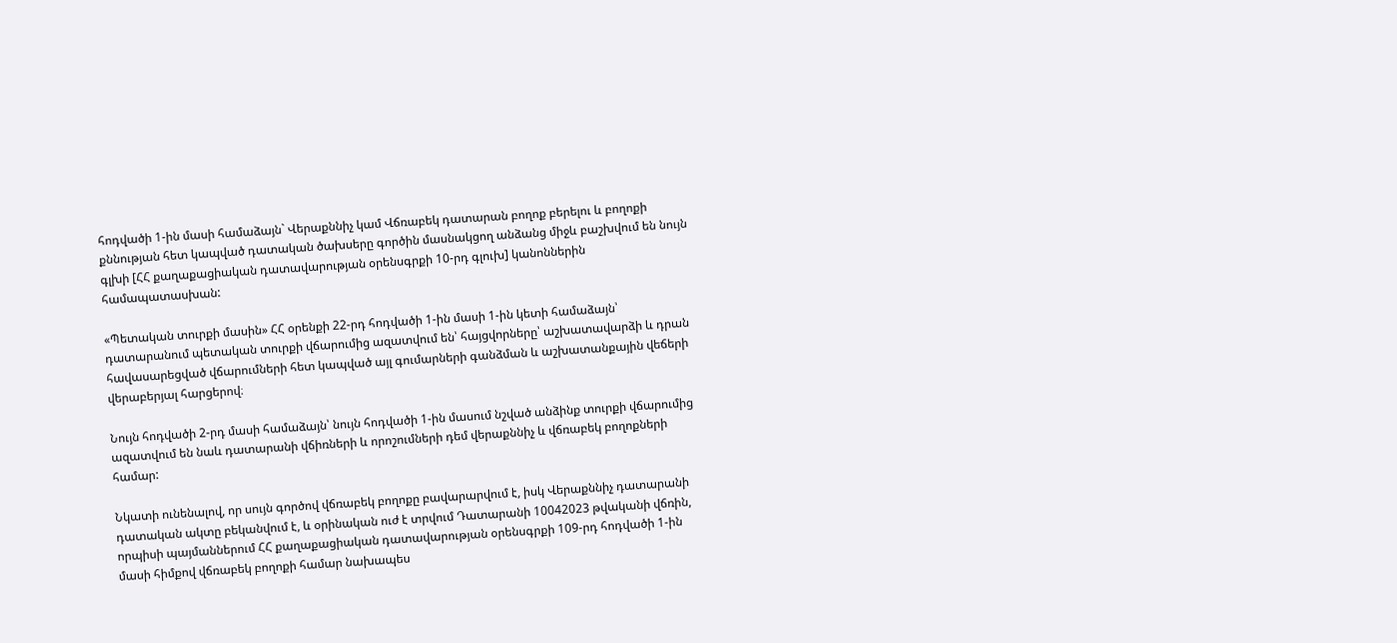հոդվածի 1-ին մասի համաձայն` Վերաքննիչ կամ Վճռաբեկ դատարան բողոք բերելու և բողոքի քննության հետ կապված դատական ծախսերը գործին մասնակցող անձանց միջև բաշխվում են նույն գլխի [ՀՀ քաղաքացիական դատավարության օրենսգրքի 10-րդ գլուխ] կանոններին համապատասխան:

«Պետական տուրքի մասին» ՀՀ օրենքի 22-րդ հոդվածի 1-ին մասի 1-ին կետի համաձայն՝ դատարանում պետական տուրքի վճարումից ազատվում են՝ հայցվորները՝ աշխատավարձի և դրան հավասարեցված վճարումների հետ կապված այլ գումարների գանձման և աշխատանքային վեճերի վերաբերյալ հարցերով։

Նույն հոդվածի 2-րդ մասի համաձայն՝ նույն հոդվածի 1-ին մասում նշված անձինք տուրքի վճարումից ազատվում են նաև դատարանի վճիռների և որոշումների դեմ վերաքննիչ և վճռաբեկ բողոքների համար:

Նկատի ունենալով, որ սույն գործով վճռաբեկ բողոքը բավարարվում է, իսկ Վերաքննիչ դատարանի դատական ակտը բեկանվում է, և օրինական ուժ է տրվում Դատարանի 10042023 թվականի վճռին, որպիսի պայմաններում ՀՀ քաղաքացիական դատավարության օրենսգրքի 109-րդ հոդվածի 1-ին մասի հիմքով վճռաբեկ բողոքի համար նախապես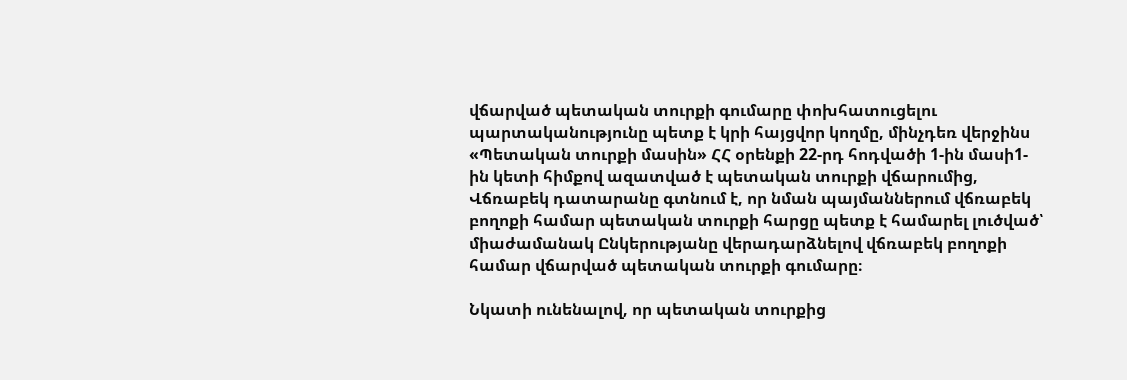վճարված պետական տուրքի գումարը փոխհատուցելու պարտականությունը պետք է կրի հայցվոր կողմը, մինչդեռ վերջինս «Պետական տուրքի մասին» ՀՀ օրենքի 22-րդ հոդվածի 1-ին մասի1-ին կետի հիմքով ազատված է պետական տուրքի վճարումից, Վճռաբեկ դատարանը գտնում է, որ նման պայմաններում վճռաբեկ բողոքի համար պետական տուրքի հարցը պետք է համարել լուծված՝ միաժամանակ Ընկերությանը վերադարձնելով վճռաբեկ բողոքի համար վճարված պետական տուրքի գումարը։

Նկատի ունենալով, որ պետական տուրքից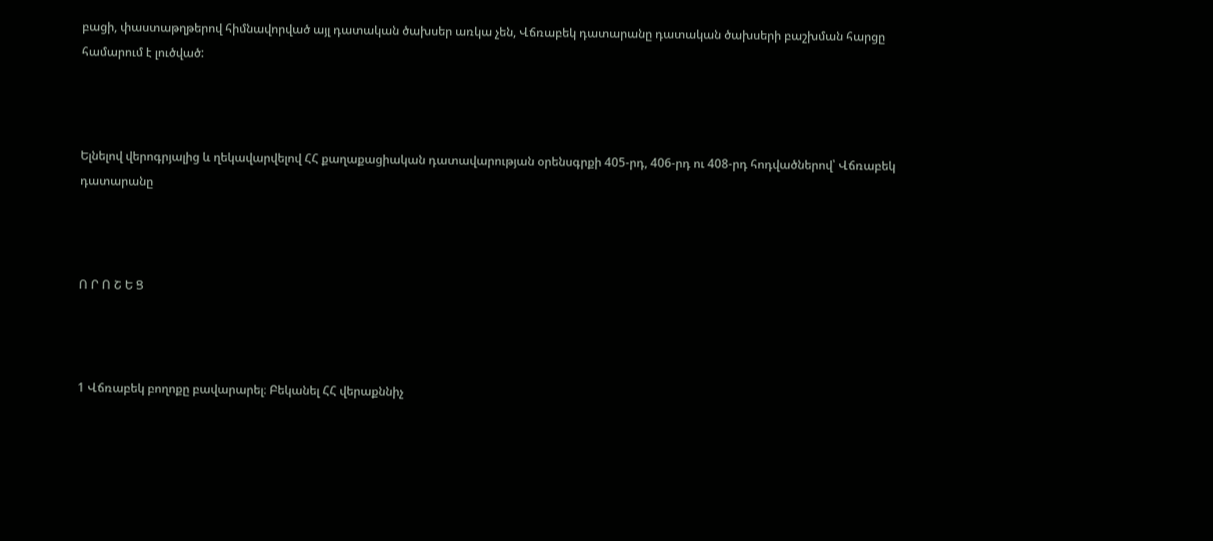բացի, փաստաթղթերով հիմնավորված այլ դատական ծախսեր առկա չեն, Վճռաբեկ դատարանը դատական ծախսերի բաշխման հարցը համարում է լուծված:



Ելնելով վերոգրյալից և ղեկավարվելով ՀՀ քաղաքացիական դատավարության օրենսգրքի 405-րդ, 406-րդ ու 408-րդ հոդվածներով՝ Վճռաբեկ դատարանը



Ո Ր Ո Շ Ե Ց



1 Վճռաբեկ բողոքը բավարարել։ Բեկանել ՀՀ վերաքննիչ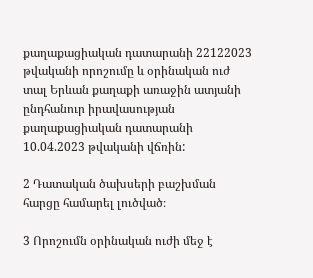քաղաքացիական դատարանի 22122023 թվականի որոշումը և օրինական ուժ տալ Երևան քաղաքի առաջին ատյանի ընդհանուր իրավասության քաղաքացիական դատարանի 10.04.2023 թվականի վճռին:

2 Դատական ծախսերի բաշխման հարցը համարել լուծված։

3 Որոշումն օրինական ուժի մեջ է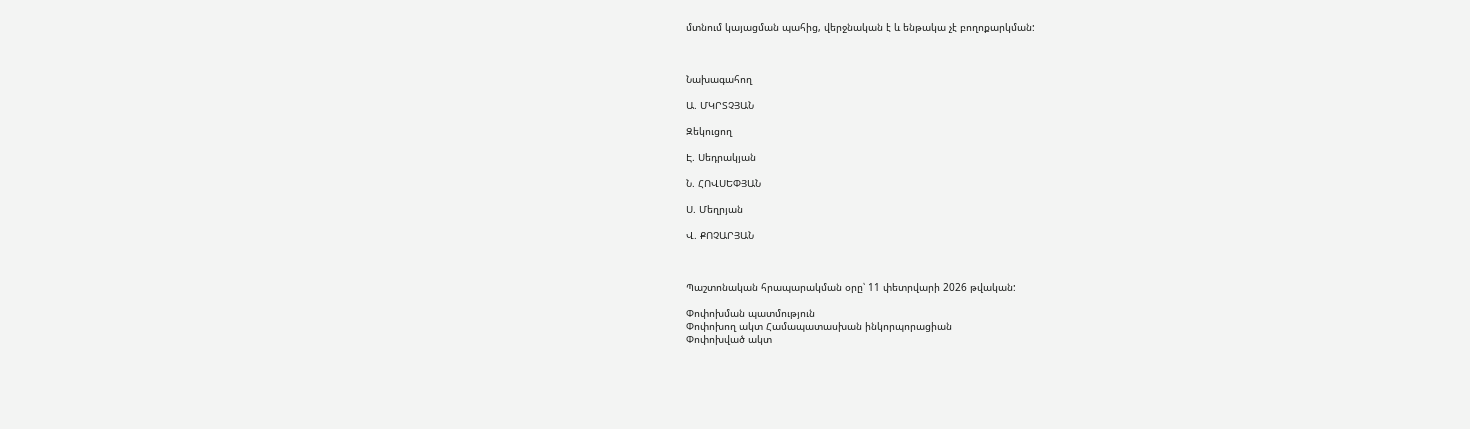մտնում կայացման պահից, վերջնական է և ենթակա չէ բողոքարկման:



Նախագահող

Ա. ՄԿՐՏՉՅԱՆ

Զեկուցող

Է. Սեդրակյան

Ն. ՀՈՎՍԵՓՅԱՆ

Ս. Մեղրյան

Վ. ՔՈՉԱՐՅԱՆ



Պաշտոնական հրապարակման օրը՝ 11 փետրվարի 2026 թվական:

Փոփոխման պատմություն
Փոփոխող ակտ Համապատասխան ինկորպորացիան
Փոփոխված ակտ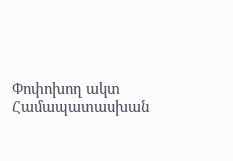Փոփոխող ակտ Համապատասխան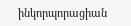ինկորպորացիան